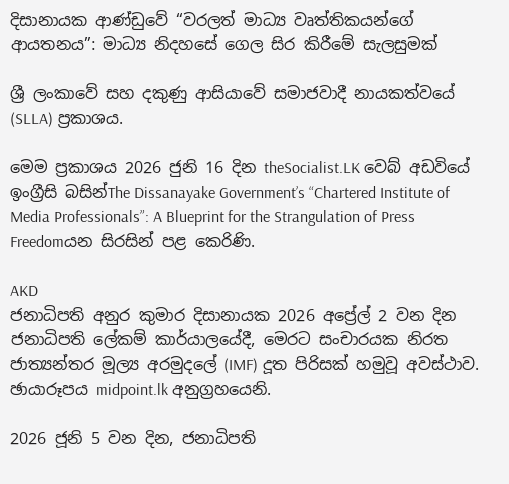දිසානායක ආණ්ඩුවේ “වරලත් මාධ්‍ය වෘත්තිකයන්ගේ ආයතනය”: මාධ්‍ය නිදහසේ ගෙල සිර කිරීමේ සැලසුමක්

ශ්‍රී ලංකාවේ සහ දකුණු ආසියාවේ සමාජවාදී නායකත්වයේ (SLLA) ප්‍රකාශය.

මෙම ප්‍රකාශය 2026 ජුනි 16 දින theSocialist.LK වෙබ් අඩවියේ ඉංග්‍රීසි බසින්The Dissanayake Government’s “Chartered Institute of Media Professionals”: A Blueprint for the Strangulation of Press Freedomයන සිරසින් පළ කෙරිණි.

AKD
ජනාධිපති අනුර කුමාර දිසානායක 2026 අප්‍රේල් 2 වන දින ජනාධිපති ලේකම් කාර්යාලයේදී, මෙරට සංචාරයක නිරත ජාත්‍යන්තර මූල්‍ය අරමුදලේ (IMF) දූත පිරිසක් හමුවූ අවස්ථාව. ඡායාරූපය midpoint.lk අනුග්‍රහයෙනි.

2026 ජූනි 5 වන දින, ජනාධිපති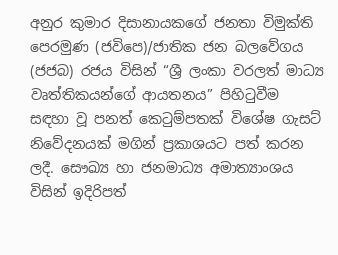අනුර කුමාර දිසානායකගේ ජනතා විමුක්ති පෙරමුණ (ජවිපෙ)/ජාතික ජන බලවේගය (ජජබ) රජය විසින් “ශ්‍රී ලංකා වරලත් මාධ්‍ය වෘත්තිකයන්ගේ ආයතනය” පිහිටුවීම සඳහා වූ පනත් කෙටුම්පතක් විශේෂ ගැසට් නිවේදනයක් මගින් ප්‍රකාශයට පත් කරන ලදී. සෞඛ්‍ය හා ජනමාධ්‍ය අමාත්‍යාංශය විසින් ඉදිරිපත්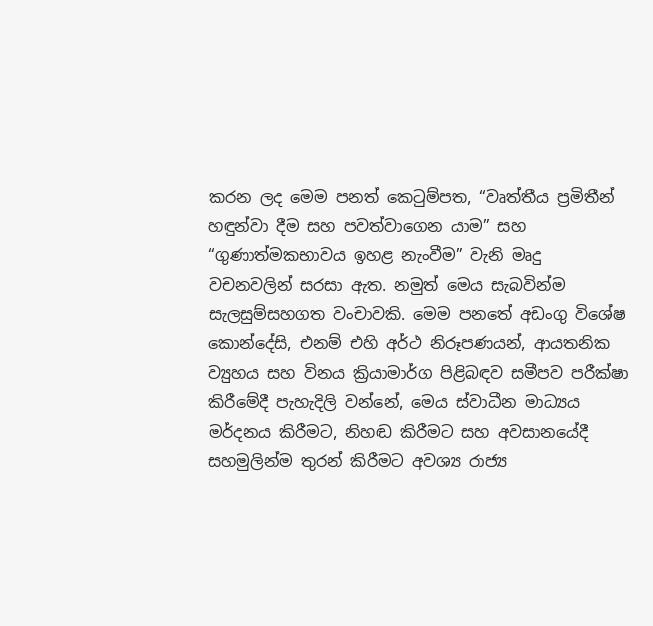කරන ලද මෙම පනත් කෙටුම්පත, “වෘත්තීය ප්‍රමිතීන් හඳුන්වා දීම සහ පවත්වාගෙන යාම” සහ “ගුණාත්මකභාවය ඉහළ නැංවීම” වැනි මෘදු වචනවලින් සරසා ඇත. නමුත් මෙය සැබවින්ම සැලසුම්සහගත වංචාවකි. මෙම පනතේ අඩංගු විශේෂ කොන්දේසි, එනම් එහි අර්ථ නිරූපණයන්, ආයතනික ව්‍යුහය සහ විනය ක්‍රියාමාර්ග පිළිබඳව සමීපව පරීක්ෂා කිරීමේදී පැහැදිලි වන්නේ, මෙය ස්වාධීන මාධ්‍යය මර්දනය කිරීමට, නිහඬ කිරීමට සහ අවසානයේදී සහමුලින්ම තුරන් කිරීමට අවශ්‍ය රාජ්‍ය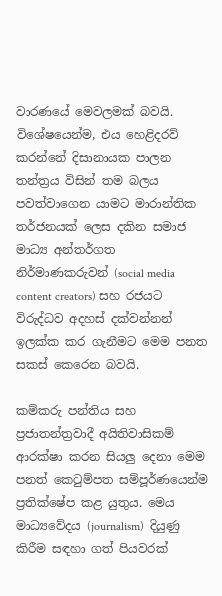වාරණයේ මෙවලමක් බවයි. විශේෂයෙන්ම, එය හෙළිදරව් කරන්නේ දිසානායක පාලන තන්ත්‍රය විසින් තම බලය පවත්වාගෙන යාමට මාරාන්තික තර්ජනයක් ලෙස දකින සමාජ මාධ්‍ය අන්තර්ගත නිර්මාණකරුවන් (social media content creators) සහ රජයට විරුද්ධව අදහස් දක්වන්නන් ඉලක්ක කර ගැනීමට මෙම පනත සකස් කෙරෙන බවයි.

කම්කරු පන්තිය සහ ප්‍රජාතන්ත්‍රවාදී අයිතිවාසිකම් ආරක්ෂා කරන සියලු දෙනා මෙම පනත් කෙටුම්පත සම්පූර්ණයෙන්ම ප්‍රතික්ෂේප කළ යුතුය. මෙය මාධ්‍යවේදය (journalism)  දියුණු කිරීම සඳහා ගත් පියවරක්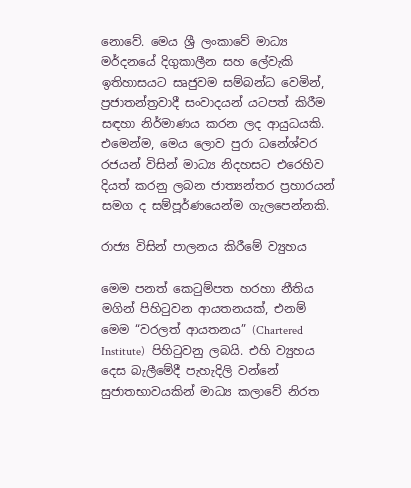නොවේ. මෙය ශ්‍රී ලංකාවේ මාධ්‍ය මර්දනයේ දිගුකාලීන සහ ලේවැකි ඉතිහාසයට සෘජුවම සම්බන්ධ වෙමින්, ප්‍රජාතන්ත්‍රවාදී සංවාදයන් යටපත් කිරීම සඳහා නිර්මාණය කරන ලද ආයුධයකි. එමෙන්ම, මෙය ලොව පුරා ධනේශ්වර රජයන් විසින් මාධ්‍ය නිදහසට එරෙහිව දියත් කරනු ලබන ජාත්‍යන්තර ප්‍රහාරයන් සමග ද සම්පූර්ණයෙන්ම ගැලපෙන්නකි.

රාජ්‍ය විසින් පාලනය කිරීමේ ව්‍යුහය

මෙම පනත් කෙටුම්පත හරහා නීතිය මගින් පිහිටුවන ආයතනයක්, එනම් මෙම “වරලත් ආයතනය” (Chartered Institute)  පිහිටුවනු ලබයි. එහි ව්‍යුහය දෙස බැලීමේදී පැහැදිලි වන්නේ සුජාතභාවයකින් මාධ්‍ය කලාවේ නිරත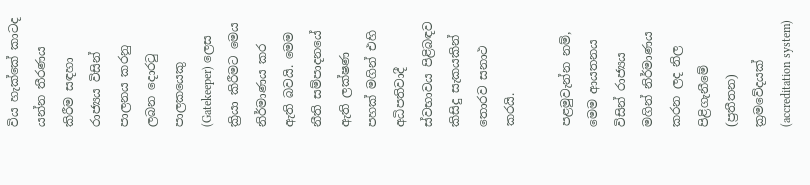විය හැක්කේ කාටද යන්න තීරණය කිරීම සඳහා රාජ්‍යය විසින් පාලනය කරනු ලබන දොරටු පාලකයෙකු (Gatekeeper) ලෙස ක්‍රියා කිරීමට මෙය නිර්මාණය කර ඇති බවයි. මෙම නීති සම්පාදනයේ ඇති ලක්ෂණ පහක් මගින් එහි අධිපතිවාදී ස්වභාවය පිළිබඳව කිසිදු සැකයකින් තොරව සනාථ කරයි.

පළමුවැන්න නම්, මෙම ආයතනය විසින් රාජ්‍යය මගින් නිර්මාණය කරන ලද නිල පිළිගැනීමේ (ප්‍රතීතන) ක්‍රමවේදයක් (accreditation system)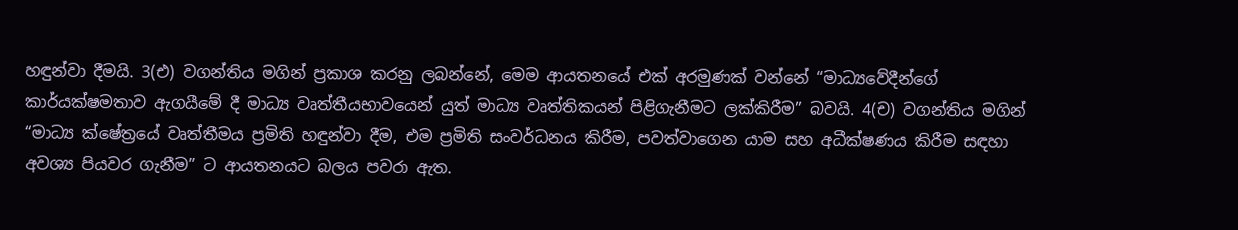හඳුන්වා දීමයි. 3(එ) වගන්තිය මගින් ප්‍රකාශ කරනු ලබන්නේ, මෙම ආයතනයේ එක් අරමුණක් වන්නේ “මාධ්‍යවේදීන්ගේ කාර්යක්ෂමතාව ඇගයීමේ දී මාධ්‍ය වෘත්තීයභාවයෙන් යුත් මාධ්‍ය වෘත්තිකයන් පිළිගැනීමට ලක්කිරීම” බවයි. 4(ච) වගන්තිය මගින් “මාධ්‍ය ක්ෂේත්‍රයේ වෘත්තීමය ප්‍රමිති හඳුන්වා දීම, එම ප්‍රමිති සංවර්ධනය කිරීම, පවත්වාගෙන යාම සහ අධීක්ෂණය කිරීම සඳහා අවශ්‍ය පියවර ගැනීම” ට ආයතනයට බලය පවරා ඇත.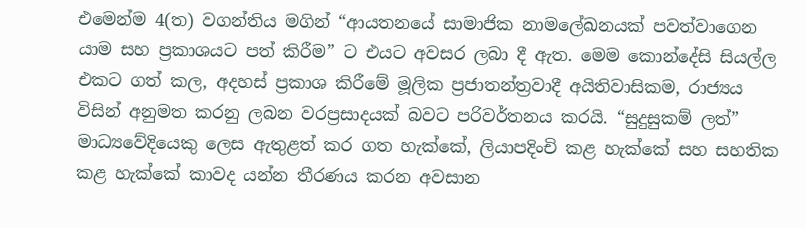එමෙන්ම 4(ත) වගන්තිය මගින් “ආයතනයේ සාමාජික නාමලේඛනයක් පවත්වාගෙන යාම සහ ප්‍රකාශයට පත් කිරීම” ට එයට අවසර ලබා දී ඇත. මෙම කොන්දේසි සියල්ල එකට ගත් කල, අදහස් ප්‍රකාශ කිරීමේ මූලික ප්‍රජාතන්ත්‍රවාදී අයිතිවාසිකම, රාජ්‍යය විසින් අනුමත කරනු ලබන වරප්‍රසාදයක් බවට පරිවර්තනය කරයි. “සුදුසුකම් ලත්” මාධ්‍යවේදියෙකු ලෙස ඇතුළත් කර ගත හැක්කේ, ලියාපදිංචි කළ හැක්කේ සහ සහතික කළ හැක්කේ කාවද යන්න තීරණය කරන අවසාන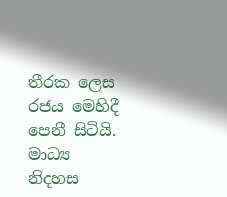තීරක ලෙස රජය මෙහිදී පෙනී සිටියි. මාධ්‍ය නිදහස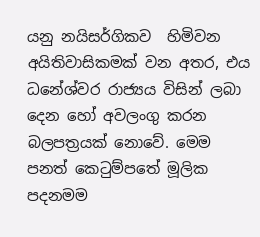යනු නයිසර්ගිකව  හිමිවන අයිතිවාසිකමක් වන අතර, එය ධනේශ්වර රාජ්‍යය විසින් ලබා දෙන හෝ අවලංගු කරන බලපත්‍රයක් නොවේ. මෙම පනත් කෙටුම්පතේ මූලික පදනමම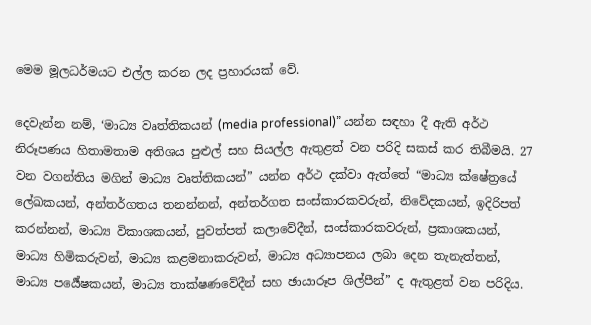මෙම මූලධර්මයට එල්ල කරන ලද ප්‍රහාරයක් වේ.

දෙවැන්න නම්, ‘මාධ්‍ය වෘත්තිකයන් (media professional)” යන්න සඳහා දී ඇති අර්ථ නිරූපණය හිතාමතාම අතිශය පුළුල් සහ සියල්ල ඇතුළත් වන පරිදි සකස් කර තිබීමයි. 27 වන වගන්තිය මගින් මාධ්‍ය වෘත්තිකයන්” යන්න අර්ථ දක්වා ඇත්තේ “මාධ්‍ය ක්ෂේත්‍රයේ ලේඛකයන්, අන්තර්ගතය තනන්නන්, අන්තර්ගත සංස්කාරකවරුන්, නිවේදකයන්, ඉදිරිපත් කරන්නන්, මාධ්‍ය විකාශකයන්, පුවත්පත් කලාවේදීන්, සංස්කාරකවරුන්, ප්‍රකාශකයන්, මාධ්‍ය හිමිකරුවන්, මාධ්‍ය කළමනාකරුවන්, මාධ්‍ය අධ්‍යාපනය ලබා දෙන තැනැත්තන්, මාධ්‍ය පර්‍යේෂකයන්, මාධ්‍ය තාක්ෂණවේදීන් සහ ඡායාරූප ශිල්පීන්” ද ඇතුළත් වන පරිදිය.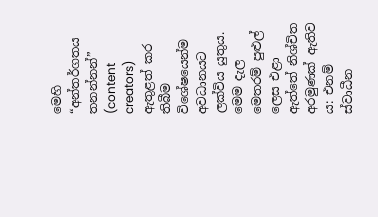මෙහි “අන්තර්ගතය තනන්නන්” (content creators) ඇතුළත් කර තිබීම විශේෂයෙන්ම අවධානයට ලක්විය යුතුය. මෙම දැල මෙතරම් පුළුල් ලෙස එළා ඇත්තේ නිශ්චිත අරමුණක් ඇතිව ය: එනම් ස්වාධීන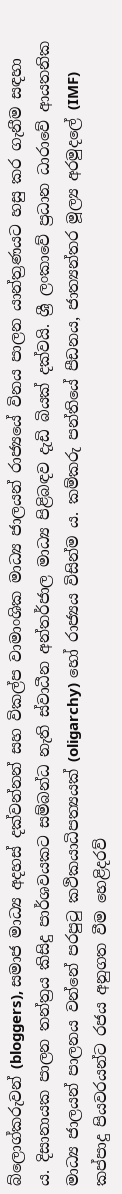බ්ලොග්කරුවන් (bloggers), සමාජ මාධ්‍ය අදහස් දක්වන්නන් සහ විකල්ප වාමාංශික මාධ්‍ය ජාලයන් රාජ්‍යයේ විනය පාලන යාන්ත්‍රණයට හසු කර ගැනීම සඳහා ය. දිසානායක පාලන තන්ත්‍රය කිසිදු පාර්ශවයකට සම්බන්ධ නැති ස්වාධීන අන්තර්ජාල මාධ්‍ය පිළිබඳව දැඩි බියක් දක්වයි. ශ්‍රී ලංකාවේ ප්‍රධාන ධාරාවේ ආයතනික මාධ්‍ය ජාලයන් පාලනය වන්නේ පරපුටු කථිකයාධිපත්‍යයක් (oligarchy) හෝ රාජ්‍යය විසින්ම ය. කම්කරු පන්තියේ පීඩනය, ජාත්‍යන්තර මූල්‍ය අරමුදලේ (IMF) කප්පාදු පියවරයන්ට රජය අනුගත වීම හෙළිදරව්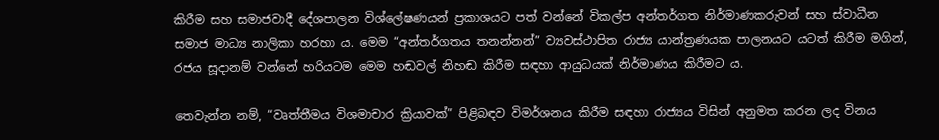කිරීම සහ සමාජවාදී දේශපාලන විශ්ලේෂණයන් ප්‍රකාශයට පත් වන්නේ විකල්ප අන්තර්ගත නිර්මාණකරුවන් සහ ස්වාධීන සමාජ මාධ්‍ය නාලිකා හරහා ය. මෙම “අන්තර්ගතය තනන්නන්” ව්‍යවස්ථාපිත රාජ්‍ය යාන්ත්‍රණයක පාලනයට යටත් කිරීම මගින්, රජය සූදානම් වන්නේ හරියටම මෙම හඬවල් නිහඬ කිරීම සඳහා ආයුධයක් නිර්මාණය කිරීමට ය.

තෙවැන්න නම්, “වෘත්තීමය විශමාචාර ක්‍රියාවක්” පිළිබඳව විමර්ශනය කිරීම සඳහා රාජ්‍යය විසින් අනුමත කරන ලද විනය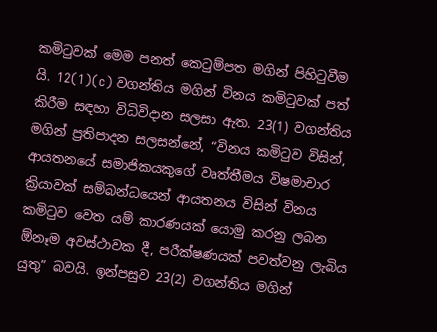කමිටුවක් මෙම පනත් කෙටුම්පත මගින් පිහිටුවීම යි. 12(1)(c) වගන්තිය මගින් විනය කමිටුවක් පත් කිරීම සඳහා විධිවිදාන සලසා ඇත. 23(1) වගන්තිය මගින් ප්‍රතිපාදන සලසන්නේ, “විනය කමිටුව විසින්, ආයතනයේ සමාජිකයකුගේ වෘත්තීමය විෂමාචාර ක්‍රියාවක් සම්බන්ධයෙන් ආයතනය විසින් විනය කමිටුව වෙත යම් කාරණයක් යොමු කරනු ලබන ඕනෑම අවස්ථාවක දී, පරීක්ෂණයක් පවත්වනු ලැබිය යුතු” බවයි. ඉන්පසුව 23(2) වගන්තිය මගින්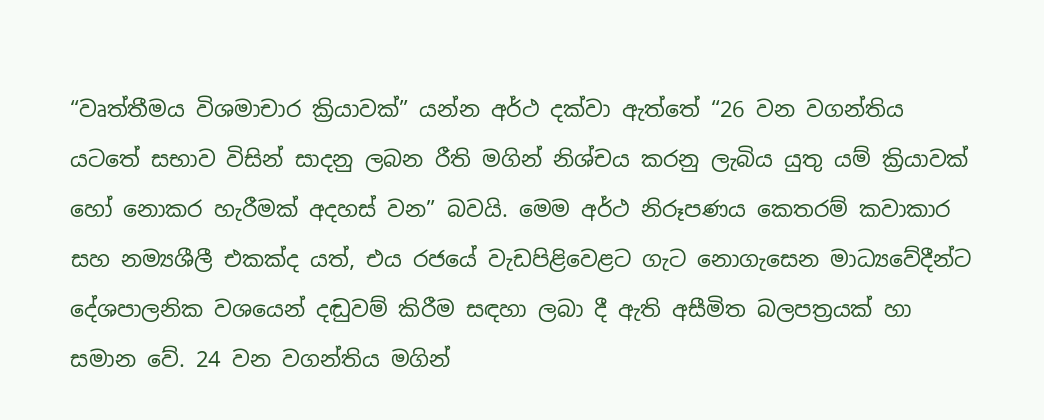“වෘත්තීමය විශමාචාර ක්‍රියාවක්” යන්න අර්ථ දක්වා ඇත්තේ “26 වන වගන්තිය යටතේ සභාව විසින් සාදනු ලබන රීති මගින් නිශ්චය කරනු ලැබිය යුතු යම් ක්‍රියාවක් හෝ නොකර හැරීමක් අදහස් වන” බවයි. මෙම අර්ථ නිරූපණය කෙතරම් කවාකාර සහ නම්‍යශීලී එකක්ද යත්, එය රජයේ වැඩපිළිවෙළට ගැට නොගැසෙන මාධ්‍යවේදීන්ට දේශපාලනික වශයෙන් දඬුවම් කිරීම සඳහා ලබා දී ඇති අසීමිත බලපත්‍රයක් හා සමාන වේ. 24 වන වගන්තිය මගින්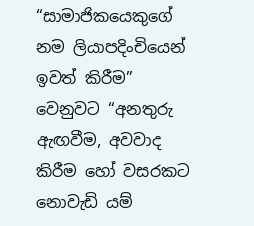“සාමාජිකයෙකුගේ නම ලියාපදිංචියෙන් ඉවත් කිරීම” වෙනුවට “අනතුරු ඇඟවීම, අවවාද කිරීම හෝ වසරකට නොවැඩි යම්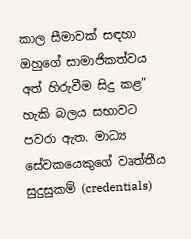කාල සීමාවක් සඳහා ඔහුගේ සාමාජිකත්වය අත් හිරුවීම සිදු කළ” හැකි බලය සභාවට පවරා ඇත. මාධ්‍ය සේවකයෙකුගේ වෘත්තීය සුදුසුකම් (credentials)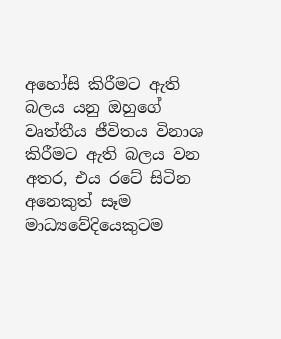අහෝසි කිරීමට ඇති බලය යනු ඔහුගේ වෘත්තීය ජීවිතය විනාශ කිරීමට ඇති බලය වන අතර, එය රටේ සිටින අනෙකුත් සෑම මාධ්‍යවේදියෙකුටම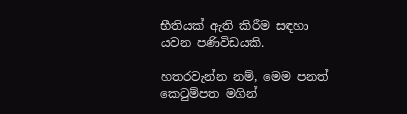භීතියක් ඇති කිරීම සඳහා යවන පණිවිඩයකි.

හතරවැන්න නම්, මෙම පනත් කෙටුම්පත මගින්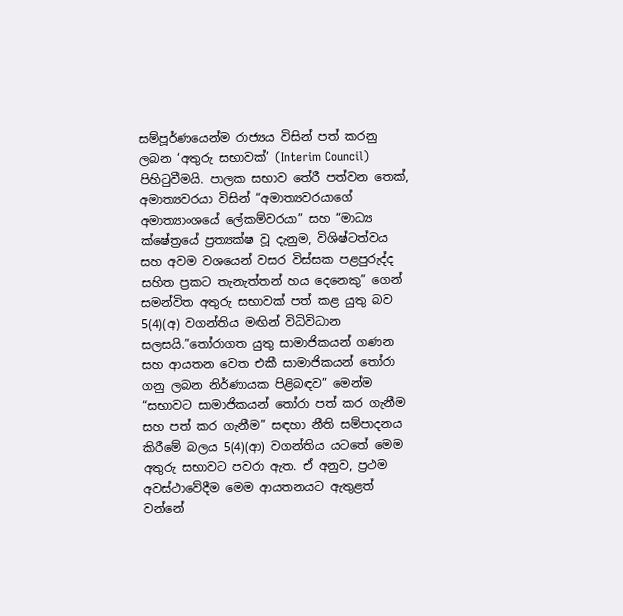සම්පූර්ණයෙන්ම රාජ්‍යය විසින් පත් කරනු ලබන ‘අතුරු සභාවක්’ (Interim Council) පිහිටුවීමයි. පාලක සභාව තේරී පත්වන තෙක්, අමාත්‍යවරයා විසින් “අමාත්‍යවරයාගේ අමාත්‍යාංශයේ ලේකම්වරයා” සහ “මාධ්‍ය ක්ෂේත්‍රයේ ප්‍රත්‍යක්ෂ වූ දැනුම, විශිෂ්ටත්වය සහ අවම වශයෙන් වසර විස්සක පළපුරුද්ද සහිත ප්‍රකට තැනැත්තන් හය දෙනෙකු” ගෙන් සමන්විත අතුරු සභාවක් පත් කළ යුතු බව 5(4)(අ) වගන්තිය මඟින් විධිවිධාන සලසයි.”තෝරාගත යුතු සාමාජිකයන් ගණන සහ ආයතන වෙත එකී සාමාජිකයන් තෝරා ගනු ලබන නිර්ණායක පිළිබඳව” මෙන්ම “සභාවට සාමාජිකයන් තෝරා පත් කර ගැනීම සහ පත් කර ගැනීම” සඳහා නීති සම්පාදනය කිරීමේ බලය 5(4)(ආ) වගන්තිය යටතේ මෙම අතුරු සභාවට පවරා ඇත. ඒ අනුව, ප්‍රථම අවස්ථාවේදීම මෙම ආයතනයට ඇතුළත් වන්නේ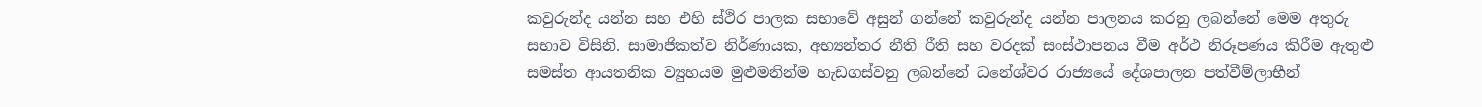කවුරුන්ද යන්න සහ එහි ස්ථිර පාලක සභාවේ අසුන් ගන්නේ කවුරුන්ද යන්න පාලනය කරනු ලබන්නේ මෙම අතුරු සභාව විසිනි. සාමාජිකත්ව නිර්ණායක, අභ්‍යන්තර නීති රීති සහ වරදක් සංස්ථාපනය වීම අර්ථ නිරූපණය කිරීම ඇතුළු සමස්ත ආයතනික ව්‍යුහයම මුළුමනින්ම හැඩගස්වනු ලබන්නේ ධනේශ්වර රාජ්‍යයේ දේශපාලන පත්වීම්ලාභීන්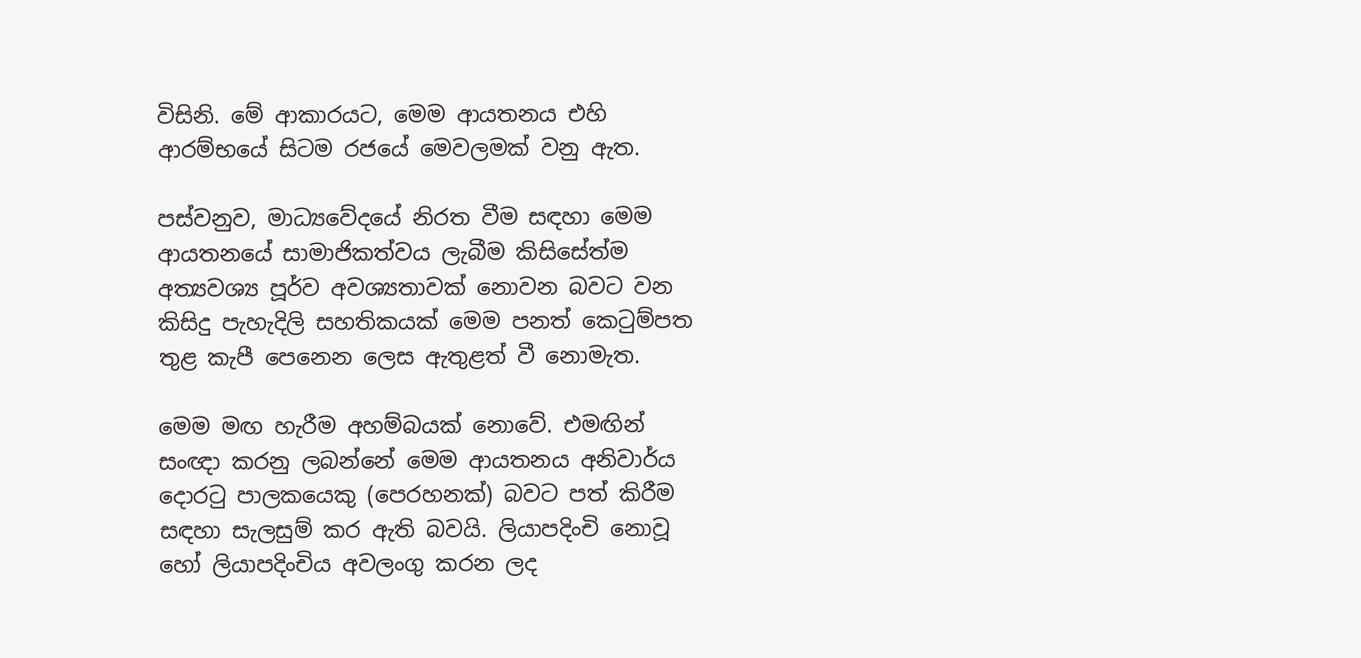විසිනි. මේ ආකාරයට, මෙම ආයතනය එහි ආරම්භයේ සිටම රජයේ මෙවලමක් වනු ඇත.

පස්වනුව, මාධ්‍යවේදයේ නිරත වීම සඳහා මෙම ආයතනයේ සාමාජිකත්වය ලැබීම කිසිසේත්ම අත්‍යවශ්‍ය පූර්ව අවශ්‍යතාවක් නොවන බවට වන කිසිදු පැහැදිලි සහතිකයක් මෙම පනත් කෙටුම්පත තුළ කැපී පෙනෙන ලෙස ඇතුළත් වී නොමැත.

මෙම මඟ හැරීම අහම්බයක් නොවේ. එමඟින් සංඥා කරනු ලබන්නේ මෙම ආයතනය අනිවාර්ය දොරටු පාලකයෙකු (පෙරහනක්) බවට පත් කිරීම සඳහා සැලසුම් කර ඇති බවයි. ලියාපදිංචි නොවූ හෝ ලියාපදිංචිය අවලංගු කරන ලද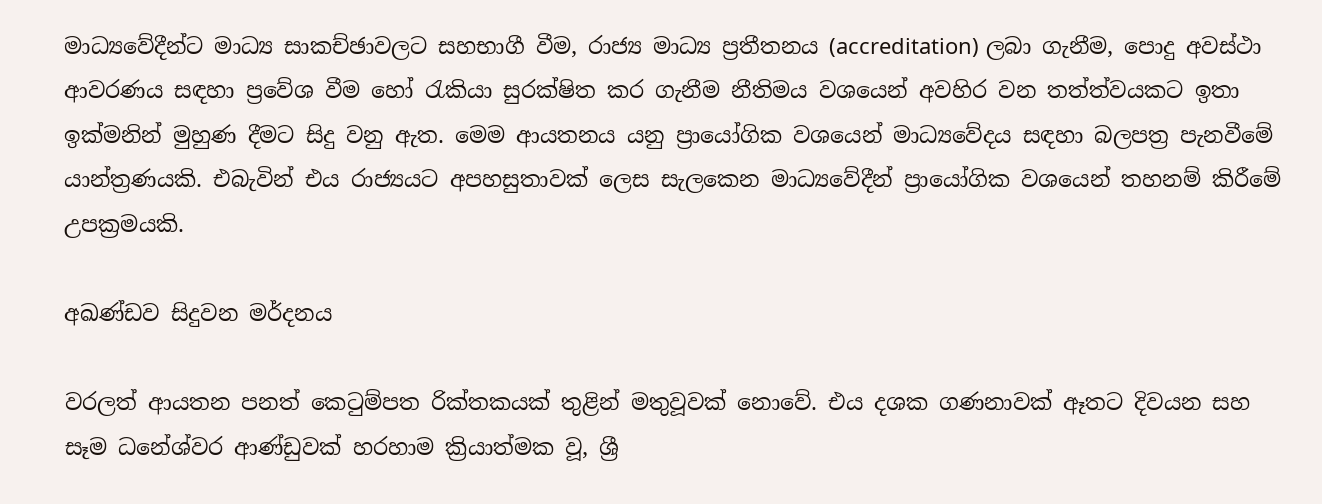මාධ්‍යවේදීන්ට මාධ්‍ය සාකච්ඡාවලට සහභාගී වීම, රාජ්‍ය මාධ්‍ය ප්‍රතීතනය (accreditation) ලබා ගැනීම, පොදු අවස්ථා ආවරණය සඳහා ප්‍රවේශ වීම හෝ රැකියා සුරක්ෂිත කර ගැනීම නීතිමය වශයෙන් අවහිර වන තත්ත්වයකට ඉතා ඉක්මනින් මුහුණ දීමට සිදු වනු ඇත. මෙම ආයතනය යනු ප්‍රායෝගික වශයෙන් මාධ්‍යවේදය සඳහා බලපත්‍ර පැනවීමේ යාන්ත්‍රණයකි. එබැවින් එය රාජ්‍යයට අපහසුතාවක් ලෙස සැලකෙන මාධ්‍යවේදීන් ප්‍රායෝගික වශයෙන් තහනම් කිරීමේ උපක්‍රමයකි.

අඛණ්ඩව සිදුවන මර්දනය

වරලත් ආයතන පනත් කෙටුම්පත රික්තකයක් තුළින් මතුවූවක් නොවේ. එය දශක ගණනාවක් ඈතට දිවයන සහ සෑම ධනේශ්වර ආණ්ඩුවක් හරහාම ක්‍රියාත්මක වූ, ශ්‍රී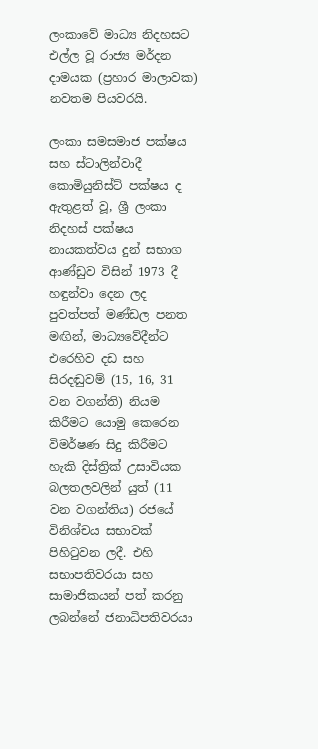ලංකාවේ මාධ්‍ය නිදහසට එල්ල වූ රාජ්‍ය මර්දන දාමයක (ප්‍රහාර මාලාවක) නවතම පියවරයි.

ලංකා සමසමාජ පක්ෂය සහ ස්ටාලින්වාදී කොමියුනිස්ට් පක්ෂය ද ඇතුළත් වූ, ශ්‍රී ලංකා නිදහස් පක්ෂය නායකත්වය දුන් සභාග ආණ්ඩුව විසින් 1973 දී හඳුන්වා දෙන ලද පුවත්පත් මණ්ඩල පනත මඟින්, මාධ්‍යවේදීන්ට එරෙහිව දඩ සහ සිරදඬුවම් (15, 16, 31 වන වගන්ති) නියම කිරීමට යොමු කෙරෙන විමර්ෂණ සිදු කිරීමට හැකි දිස්ත්‍රික් උසාවියක බලතලවලින් යුත් (11 වන වගන්තිය) රජයේ විනිශ්චය සභාවක් පිහිටුවන ලදී. එහි සභාපතිවරයා සහ සාමාජිකයන් පත් කරනු ලබන්නේ ජනාධිපතිවරයා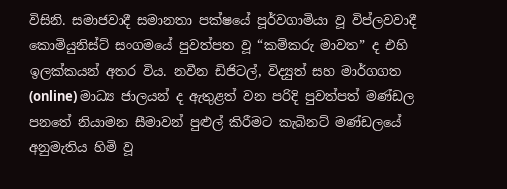විසිනි. සමාජවාදී සමානතා පක්ෂයේ පූර්වගාමියා වූ විප්ලවවාදී කොමියුනිස්ට් සංගමයේ පුවත්පත වූ “කම්කරු මාවත” ද එහි ඉලක්කයන් අතර විය. නවීන ඩිජිටල්, විද්‍යුත් සහ මාර්ගගත (online) මාධ්‍ය ජාලයන් ද ඇතුළත් වන පරිදි පුවත්පත් මණ්ඩල පනතේ නියාමන සීමාවන් පුළුල් කිරීමට කැබිනට් මණ්ඩලයේ අනුමැතිය හිමි වූ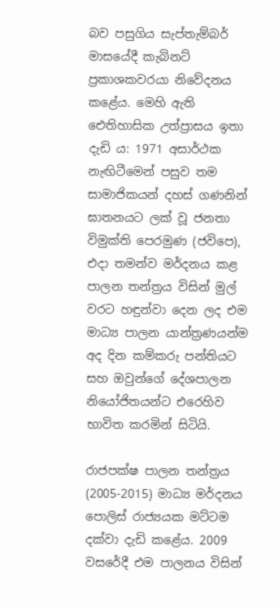බව පසුගිය සැප්තැම්බර් මාසයේදී කැබිනට් ප්‍රකාශකවරයා නිවේදනය කළේය. මෙහි ඇති ඓතිහාසික උත්ප්‍රාසය ඉතා දැඩි ය: 1971 අසාර්ථක නැඟිටීමෙන් පසුව තම සාමාජිකයන් දහස් ගණනින් ඝාතනයට ලක් වූ ජනතා විමුක්ති පෙරමුණ (ජවිපෙ), එදා තමන්ව මර්දනය කළ පාලන තන්ත්‍රය විසින් මුල් වරට හඳුන්වා දෙන ලද එම මාධ්‍ය පාලන යාන්ත්‍රණයන්ම අද දින කම්කරු පන්තියට සහ ඔවුන්ගේ දේශපාලන නියෝජිතයන්ට එරෙහිව භාවිත කරමින් සිටියි.

රාජපක්ෂ පාලන තන්ත්‍රය (2005-2015) මාධ්‍ය මර්දනය පොලිස් රාජ්‍යයක මට්ටම දක්වා දැඩි කළේය. 2009 වසරේදී එම පාලනය විසින්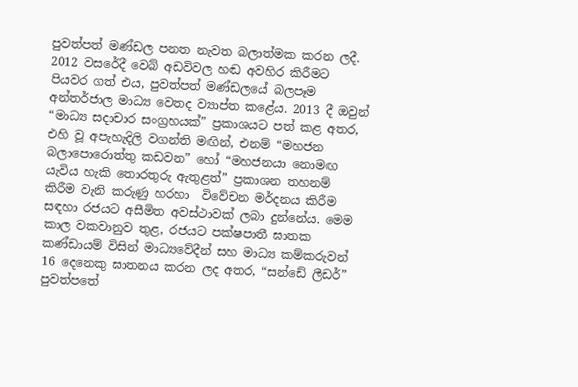පුවත්පත් මණ්ඩල පනත නැවත බලාත්මක කරන ලදී. 2012 වසරේදී වෙබ් අඩවිවල හඬ අවහිර කිරීමට පියවර ගත් එය, පුවත්පත් මණ්ඩලයේ බලපෑම අන්තර්ජාල මාධ්‍ය වෙතද ව්‍යාප්ත කළේය. 2013 දී ඔවුන් “මාධ්‍ය සදාචාර සංග්‍රහයක්” ප්‍රකාශයට පත් කළ අතර, එහි වූ අපැහැදිලි වගන්ති මඟින්, එනම් “මහජන බලාපොරොත්තු කඩවන” හෝ “මහජනයා නොමඟ යැවිය හැකි තොරතුරු ඇතුළත්” ප්‍රකාශන තහනම් කිරීම වැනි කරුණු හරහා  විවේචන මර්දනය කිරීම සඳහා රජයට අසීමිත අවස්ථාවක් ලබා දුන්නේය. මෙම කාල වකවානුව තුළ, රජයට පක්ෂපාතී ඝාතක කණ්ඩායම් විසින් මාධ්‍යවේදීන් සහ මාධ්‍ය කම්කරුවන් 16 දෙනෙකු ඝාතනය කරන ලද අතර, “සන්ඩේ ලීඩර්” පුවත්පතේ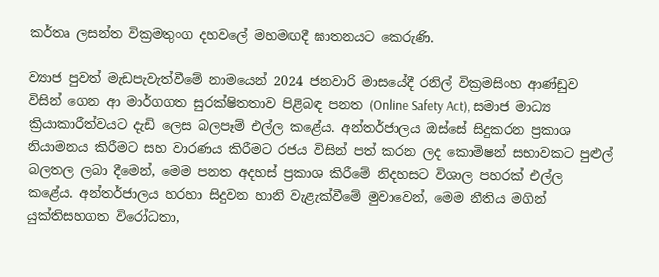කර්තෘ ලසන්ත වික්‍රමතුංග දහවලේ මහමඟදී ඝාතනයට කෙරුණි.

ව්‍යාජ පුවත් මැඩපැවැත්වීමේ නාමයෙන් 2024 ජනවාරි මාසයේදී රනිල් වික්‍රමසිංහ ආණ්ඩුව විසින් ගෙන ආ මාර්ගගත සුරක්ෂිතතාව පිළිබඳ පනත (Online Safety Act), සමාජ මාධ්‍ය ක්‍රියාකාරීත්වයට දැඩි ලෙස බලපෑම් එල්ල කළේය. අන්තර්ජාලය ඔස්සේ සිදුකරන ප්‍රකාශ නියාමනය කිරීමට සහ වාරණය කිරීමට රජය විසින් පත් කරන ලද කොමිෂන් සභාවකට පුළුල් බලතල ලබා දීමෙන්, මෙම පනත අදහස් ප්‍රකාශ කිරීමේ නිදහසට විශාල පහරක් එල්ල කළේය. අන්තර්ජාලය හරහා සිදුවන හානි වැළැක්වීමේ මුවාවෙන්, මෙම නීතිය මගින් යුක්තිසහගත විරෝධතා,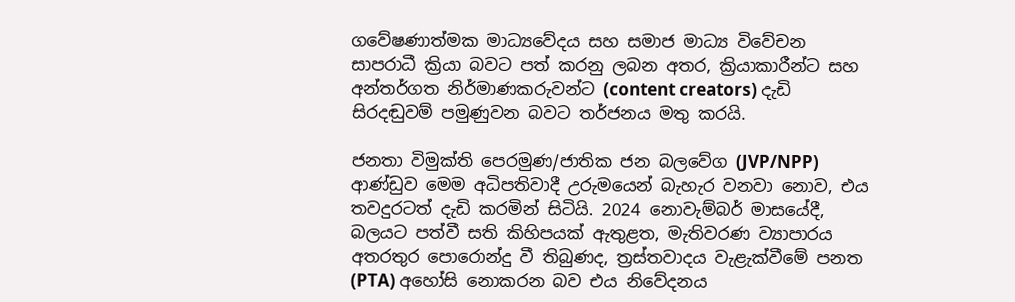ගවේෂණාත්මක මාධ්‍යවේදය සහ සමාජ මාධ්‍ය විවේචන සාපරාධී ක්‍රියා බවට පත් කරනු ලබන අතර, ක්‍රියාකාරීන්ට සහ අන්තර්ගත නිර්මාණකරුවන්ට (content creators) දැඩි සිරදඬුවම් පමුණුවන බවට තර්ජනය මතු කරයි.

ජනතා විමුක්ති පෙරමුණ/ජාතික ජන බලවේග (JVP/NPP) ආණ්ඩුව මෙම අධිපතිවාදී උරුමයෙන් බැහැර වනවා නොව, එය තවදුරටත් දැඩි කරමින් සිටියි. 2024 නොවැම්බර් මාසයේදී, බලයට පත්වී සති කිහිපයක් ඇතුළත, මැතිවරණ ව්‍යාපාරය අතරතුර පොරොන්දු වී තිබුණද, ත්‍රස්තවාදය වැළැක්වීමේ පනත (PTA) අහෝසි නොකරන බව එය නිවේදනය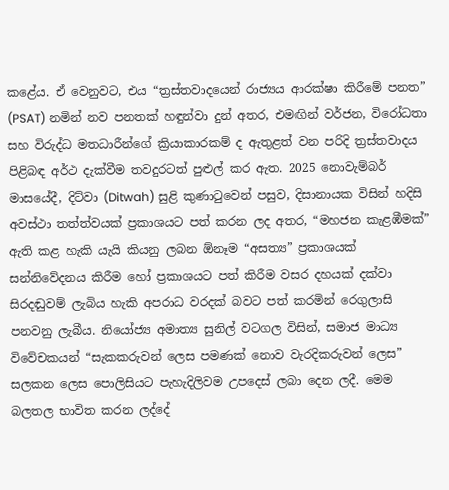කළේය. ඒ වෙනුවට, එය “ත්‍රස්තවාදයෙන් රාජ්‍යය ආරක්ෂා කිරීමේ පනත” (PSAT) නමින් නව පනතක් හඳුන්වා දුන් අතර, එමඟින් වර්ජන, විරෝධතා සහ විරුද්ධ මතධාරීන්ගේ ක්‍රියාකාරකම් ද ඇතුළත් වන පරිදි ත්‍රස්තවාදය පිළිබඳ අර්ථ දැක්වීම තවදුරටත් පුළුල් කර ඇත. 2025 නොවැම්බර් මාසයේදී, දිට්වා (Ditwah) සුළි කුණාටුවෙන් පසුව, දිසානායක විසින් හදිසි අවස්ථා තත්ත්වයක් ප්‍රකාශයට පත් කරන ලද අතර, “මහජන කැළඹීමක්” ඇති කළ හැකි යැයි කියනු ලබන ඕනෑම “අසත්‍ය” ප්‍රකාශයක් සන්නිවේදනය කිරීම හෝ ප්‍රකාශයට පත් කිරීම වසර දහයක් දක්වා සිරදඬුවම් ලැබිය හැකි අපරාධ වරදක් බවට පත් කරමින් රෙගුලාසි පනවනු ලැබීය. නියෝජ්‍ය අමාත්‍ය සුනිල් වටගල විසින්, සමාජ මාධ්‍ය විවේචකයන් “සැකකරුවන් ලෙස පමණක් නොව වැරදිකරුවන් ලෙස” සලකන ලෙස පොලිසියට පැහැදිලිවම උපදෙස් ලබා දෙන ලදී. මෙම බලතල භාවිත කරන ලද්දේ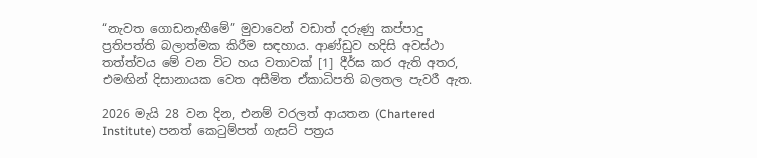“නැවත ගොඩනැඟීමේ” මුවාවෙන් වඩාත් දරුණු කප්පාදු ප්‍රතිපත්ති බලාත්මක කිරීම සඳහාය. ආණ්ඩුව හදිසි අවස්ථා තත්ත්වය මේ වන විට හය වතාවක් [1] දීර්ඝ කර ඇති අතර, එමඟින් දිසානායක වෙත අසීමිත ඒකාධිපති බලතල පැවරී ඇත.

2026 මැයි 28 වන දින, එනම් වරලත් ආයතන (Chartered Institute) පනත් කෙටුම්පත් ගැසට් පත්‍රය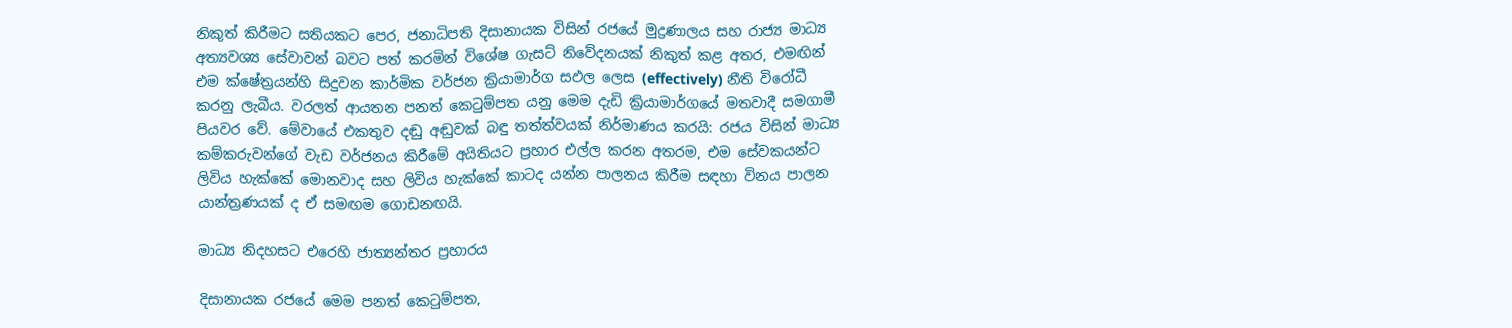නිකුත් කිරීමට සතියකට පෙර, ජනාධිපති දිසානායක විසින් රජයේ මුද්‍රණාලය සහ රාජ්‍ය මාධ්‍ය අත්‍යවශ්‍ය සේවාවන් බවට පත් කරමින් විශේෂ ගැසට් නිවේදනයක් නිකුත් කළ අතර, එමඟින් එම ක්ෂේත්‍රයන්හි සිදුවන කාර්මික වර්ජන ක්‍රියාමාර්ග සඵල ලෙස (effectively) නීති විරෝධී කරනු ලැබීය. වරලත් ආයතන පනත් කෙටුම්පත යනු මෙම දැඩි ක්‍රියාමාර්ගයේ මතවාදී සමගාමී පියවර වේ. මේවායේ එකතුව දඬු අඬුවක් බඳු තත්ත්වයක් නිර්මාණය කරයි: රජය විසින් මාධ්‍ය කම්කරුවන්ගේ වැඩ වර්ජනය කිරීමේ අයිතියට ප්‍රහාර එල්ල කරන අතරම, එම සේවකයන්ට ලිවිය හැක්කේ මොනවාද සහ ලිවිය හැක්කේ කාටද යන්න පාලනය කිරීම සඳහා විනය පාලන යාන්ත්‍රණයක් ද ඒ සමඟම ගොඩනඟයි.

මාධ්‍ය නිදහසට එරෙහි ජාත්‍යන්තර ප්‍රහාරය

දිසානායක රජයේ මෙම පනත් කෙටුම්පත,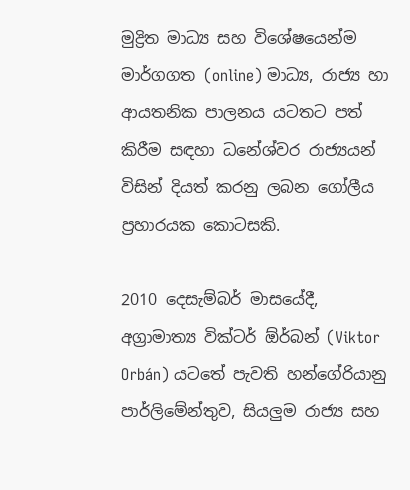මුද්‍රිත මාධ්‍ය සහ විශේෂයෙන්ම මාර්ගගත (online) මාධ්‍ය, රාජ්‍ය හා ආයතනික පාලනය යටතට පත් කිරීම සඳහා ධනේශ්වර රාජ්‍යයන් විසින් දියත් කරනු ලබන ගෝලීය ප්‍රහාරයක කොටසකි.

2010 දෙසැම්බර් මාසයේදී, අග්‍රාමාත්‍ය වික්ටර් ඕර්බන් (Viktor Orbán) යටතේ පැවති හන්ගේරියානු පාර්ලිමේන්තුව, සියලුම රාජ්‍ය සහ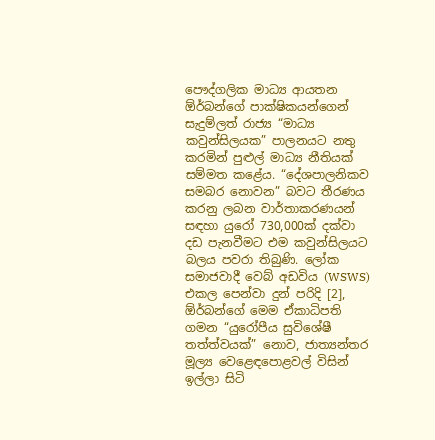පෞද්ගලික මාධ්‍ය ආයතන ඕර්බන්ගේ පාක්ෂිකයන්ගෙන් සැදුම්ලත් රාජ්‍ය “මාධ්‍ය කවුන්සිලයක” පාලනයට නතු කරමින් පුළුල් මාධ්‍ය නීතියක් සම්මත කළේය. “දේශපාලනිකව සමබර නොවන” බවට තීරණය කරනු ලබන වාර්තාකරණයන් සඳහා යුරෝ 730,000ක් දක්වා දඩ පැනවීමට එම කවුන්සිලයට බලය පවරා තිබුණි. ලෝක සමාජවාදී වෙබ් අඩවිය (WSWS) එකල පෙන්වා දුන් පරිදි [2], ඕර්බන්ගේ මෙම ඒකාධිපති ගමන “යුරෝපීය සුවිශේෂී තත්ත්වයක්” නොව, ජාත්‍යන්තර මූල්‍ය වෙළෙඳපොළවල් විසින් ඉල්ලා සිටි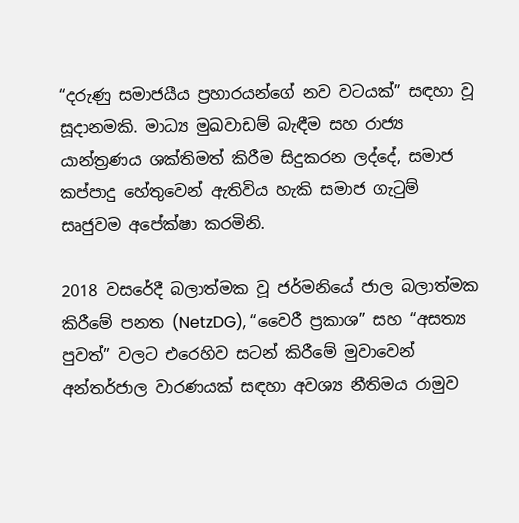“දරුණු සමාජයීය ප්‍රහාරයන්ගේ නව වටයක්” සඳහා වූ සූදානමකි. මාධ්‍ය මුඛවාඩම් බැඳීම සහ රාජ්‍ය යාන්ත්‍රණය ශක්තිමත් කිරීම සිදුකරන ලද්දේ, සමාජ කප්පාදු හේතුවෙන් ඇතිවිය හැකි සමාජ ගැටුම් සෘජුවම අපේක්ෂා කරමිනි.

2018 වසරේදී බලාත්මක වූ ජර්මනියේ ජාල බලාත්මක කිරීමේ පනත (NetzDG), “වෛරී ප්‍රකාශ” සහ “අසත්‍ය පුවත්” වලට එරෙහිව සටන් කිරීමේ මුවාවෙන් අන්තර්ජාල වාරණයක් සඳහා අවශ්‍ය නීතිමය රාමුව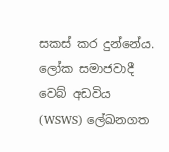සකස් කර දුන්නේය. ලෝක සමාජවාදී වෙබ් අඩවිය (WSWS) ලේඛනගත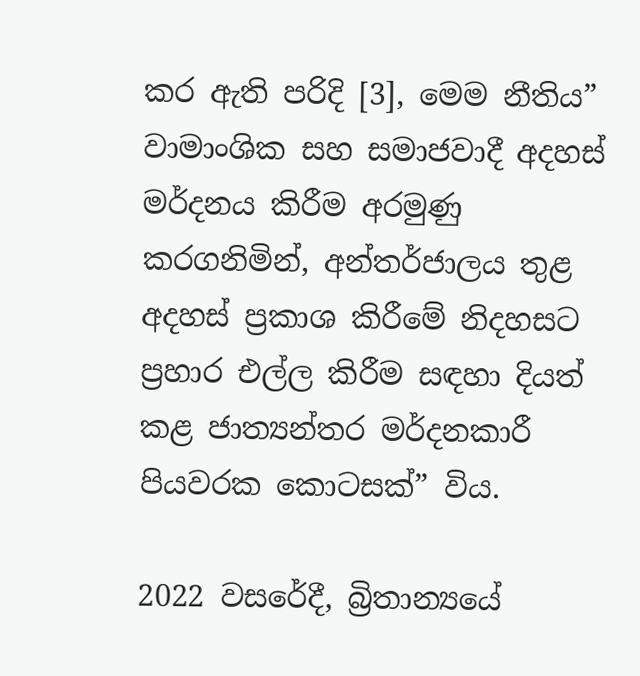කර ඇති පරිදි [3], මෙම නීතිය” වාමාංශික සහ සමාජවාදී අදහස් මර්දනය කිරීම අරමුණු කරගනිමින්, අන්තර්ජාලය තුළ අදහස් ප්‍රකාශ කිරීමේ නිදහසට ප්‍රහාර එල්ල කිරීම සඳහා දියත් කළ ජාත්‍යන්තර මර්දනකාරී පියවරක කොටසක්” විය.

2022 වසරේදී, බ්‍රිතාන්‍යයේ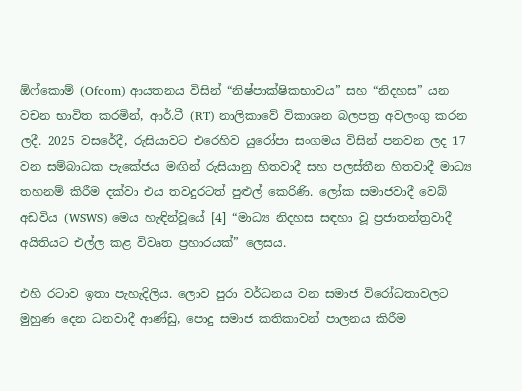ඕෆ්කොම් (Ofcom) ආයතනය විසින් “නිෂ්පාක්ෂිකභාවය” සහ “නිදහස” යන වචන භාවිත කරමින්, ආර්.ටී (RT) නාලිකාවේ විකාශන බලපත්‍ර අවලංගු කරන ලදී. 2025 වසරේදී, රුසියාවට එරෙහිව යුරෝපා සංගමය විසින් පනවන ලද 17 වන සම්බාධක පැකේජය මඟින් රුසියානු හිතවාදී සහ පලස්තීන හිතවාදී මාධ්‍ය තහනම් කිරීම දක්වා එය තවදුරටත් පුළුල් කෙරිණි. ලෝක සමාජවාදී වෙබ් අඩවිය (WSWS) මෙය හැඳින්වූයේ [4] “මාධ්‍ය නිදහස සඳහා වූ ප්‍රජාතන්ත්‍රවාදී අයිතියට එල්ල කළ විවෘත ප්‍රහාරයක්” ලෙසය.

එහි රටාව ඉතා පැහැදිලිය. ලොව පුරා වර්ධනය වන සමාජ විරෝධතාවලට මුහුණ දෙන ධනවාදී ආණ්ඩු, පොදු සමාජ කතිකාවන් පාලනය කිරීම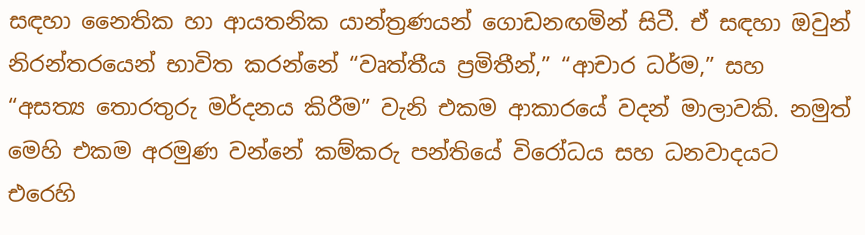සඳහා නෛතික හා ආයතනික යාන්ත්‍රණයන් ගොඩනඟමින් සිටී. ඒ සඳහා ඔවුන් නිරන්තරයෙන් භාවිත කරන්නේ “වෘත්තීය ප්‍රමිතීන්,” “ආචාර ධර්ම,” සහ “අසත්‍ය තොරතුරු මර්දනය කිරීම” වැනි එකම ආකාරයේ වදන් මාලාවකි. නමුත් මෙහි එකම අරමුණ වන්නේ කම්කරු පන්තියේ විරෝධය සහ ධනවාදයට එරෙහි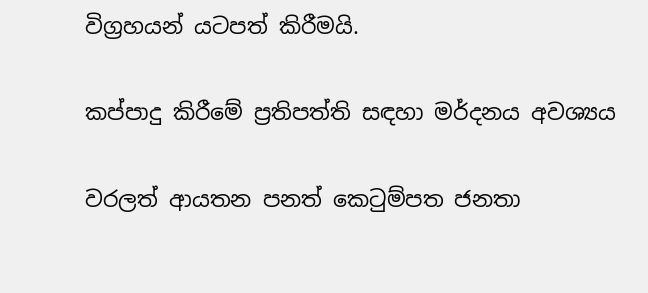විග්‍රහයන් යටපත් කිරීමයි.

කප්පාදු කිරීමේ ප්‍රතිපත්ති සඳහා මර්දනය අවශ්‍යය

වරලත් ආයතන පනත් කෙටුම්පත ජනතා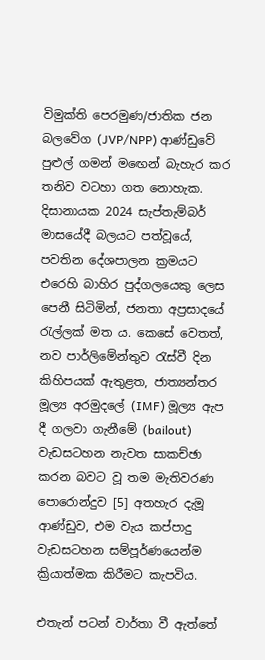විමුක්ති පෙරමුණ/ජාතික ජන බලවේග (JVP/NPP) ආණ්ඩුවේ පුළුල් ගමන් මඟෙන් බැහැර කර තනිව වටහා ගත නොහැක. දිසානායක 2024 සැප්තැම්බර් මාසයේදී බලයට පත්වූයේ, පවතින දේශපාලන ක්‍රමයට එරෙහි බාහිර පුද්ගලයෙකු ලෙස පෙනී සිටිමින්, ජනතා අප්‍රසාදයේ රැල්ලක් මත ය. කෙසේ වෙතත්, නව පාර්ලිමේන්තුව රැස්වී දින කිහිපයක් ඇතුළත, ජාත්‍යන්තර මූල්‍ය අරමුදලේ (IMF) මූල්‍ය ඇප දී ගලවා ගැනීමේ (bailout) වැඩසටහන නැවත සාකච්ඡා කරන බවට වූ තම මැතිවරණ පොරොන්දුව [5] අතහැර දැමූ ආණ්ඩුව, එම වැය කප්පාදු වැඩසටහන සම්පූර්ණයෙන්ම ක්‍රියාත්මක කිරීමට කැපවිය.

එතැන් පටන් වාර්තා වී ඇත්තේ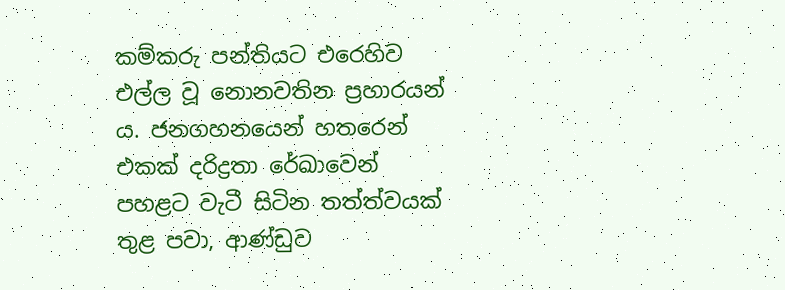කම්කරු පන්තියට එරෙහිව එල්ල වූ නොනවතින ප්‍රහාරයන් ය. ජනගහනයෙන් හතරෙන් එකක් දරිද්‍රතා රේඛාවෙන් පහළට වැටී සිටින තත්ත්වයක් තුළ පවා, ආණ්ඩුව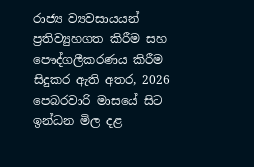රාජ්‍ය ව්‍යවසායයන් ප්‍රතිව්‍යුහගත කිරීම සහ පෞද්ගලීකරණය කිරීම සිදුකර ඇති අතර, 2026 පෙබරවාරි මාසයේ සිට ඉන්ධන මිල දළ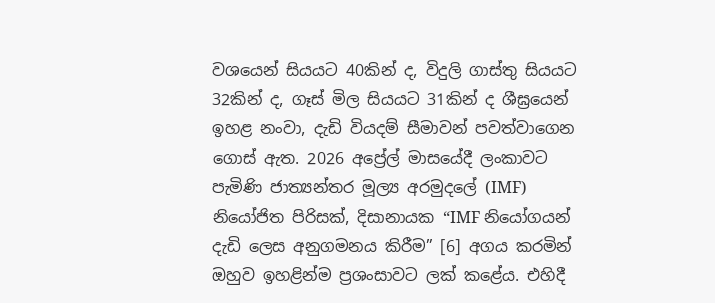වශයෙන් සියයට 40කින් ද, විදුලි ගාස්තු සියයට 32කින් ද, ගෑස් මිල සියයට 31කින් ද ශීඝ්‍රයෙන් ඉහළ නංවා, දැඩි වියදම් සීමාවන් පවත්වාගෙන ගොස් ඇත. 2026 අප්‍රේල් මාසයේදී ලංකාවට පැමිණි ජාත්‍යන්තර මූල්‍ය අරමුදලේ (IMF) නියෝජිත පිරිසක්, දිසානායක “IMF නියෝගයන් දැඩි ලෙස අනුගමනය කිරීම” [6] අගය කරමින් ඔහුව ඉහළින්ම ප්‍රශංසාවට ලක් කළේය. එහිදී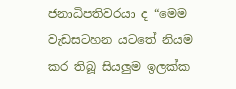ජනාධිපතිවරයා ද “මෙම වැඩසටහන යටතේ නියම කර තිබූ සියලුම ඉලක්ක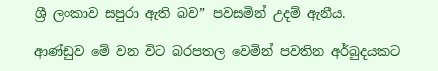ශ්‍රී ලංකාව සපුරා ඇති බව” පවසමින් උදම් ඇනීය.

ආණ්ඩුව මේ වන විට බරපතල වෙමින් පවතින අර්බුදයකට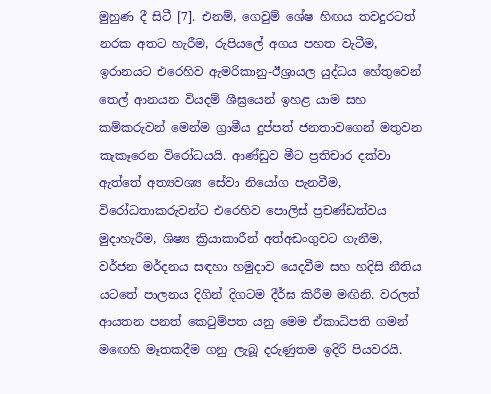මුහුණ දී සිටී [7]. එනම්, ගෙවුම් ශේෂ හිඟය තවදුරටත් නරක අතට හැරීම, රුපියලේ අගය පහත වැටීම, ඉරානයට එරෙහිව ඇමරිකානු-ඊශ්‍රායල යුද්ධය හේතුවෙන් තෙල් ආනයන වියදම් ශීඝ්‍රයෙන් ඉහළ යාම සහ කම්කරුවන් මෙන්ම ග්‍රාමීය දුප්පත් ජනතාවගෙන් මතුවන කැකෑරෙන විරෝධයයි. ආණ්ඩුව මීට ප්‍රතිචාර දක්වා ඇත්තේ අත්‍යවශ්‍ය සේවා නියෝග පැනවීම, විරෝධතාකරුවන්ට එරෙහිව පොලිස් ප්‍රචණ්ඩත්වය මුදාහැරීම, ශිෂ්‍ය ක්‍රියාකාරීන් අත්අඩංගුවට ගැනීම, වර්ජන මර්දනය සඳහා හමුදාව යෙදවීම සහ හදිසි නීතිය යටතේ පාලනය දිගින් දිගටම දීර්ඝ කිරීම මඟිනි. වරලත් ආයතන පනත් කෙටුම්පත යනු මෙම ඒකාධිපති ගමන් මඟෙහි මෑතකදීම ගනු ලැබූ දරුණුතම ඉදිරි පියවරයි.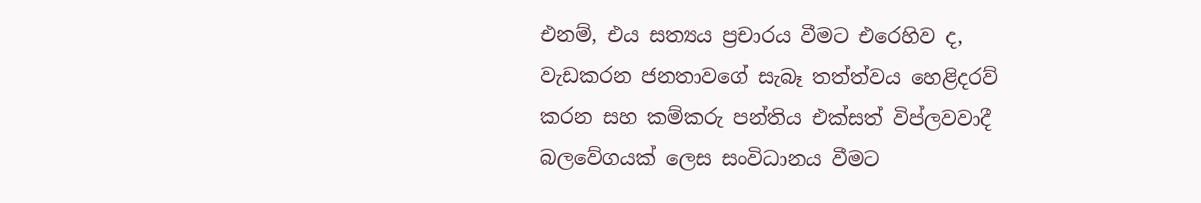එනම්, එය සත්‍යය ප්‍රචාරය වීමට එරෙහිව ද, වැඩකරන ජනතාවගේ සැබෑ තත්ත්වය හෙළිදරව් කරන සහ කම්කරු පන්තිය එක්සත් විප්ලවවාදී බලවේගයක් ලෙස සංවිධානය වීමට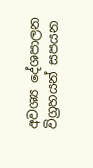අවශ්‍ය දේශපාලන විග්‍රහයන් සපයන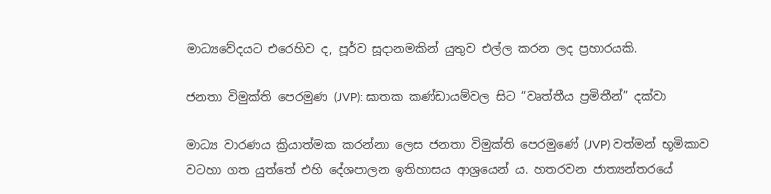මාධ්‍යවේදයට එරෙහිව ද, පූර්ව සූදානමකින් යුතුව එල්ල කරන ලද ප්‍රහාරයකි.

ජනතා විමුක්ති පෙරමුණ (JVP): ඝාතක කණ්ඩායම්වල සිට “වෘත්තීය ප්‍රමිතීන්” දක්වා

මාධ්‍ය වාරණය ක්‍රියාත්මක කරන්නා ලෙස ජනතා විමුක්ති පෙරමුණේ (JVP) වත්මන් භූමිකාව වටහා ගත යුත්තේ එහි දේශපාලන ඉතිහාසය ආශ්‍රයෙන් ය. හතරවන ජාත්‍යන්තරයේ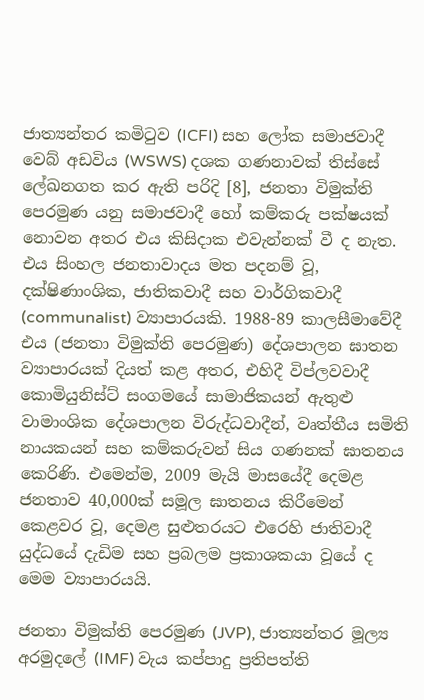ජාත්‍යන්තර කමිටුව (ICFI) සහ ලෝක සමාජවාදී වෙබ් අඩවිය (WSWS) දශක ගණනාවක් තිස්සේ ලේඛනගත කර ඇති පරිදි [8], ජනතා විමුක්ති පෙරමුණ යනු සමාජවාදී හෝ කම්කරු පක්ෂයක් නොවන අතර එය කිසිදාක එවැන්නක් වී ද නැත. එය සිංහල ජනතාවාදය මත පදනම් වූ, දක්ෂිණාංශික, ජාතිකවාදී සහ වාර්ගිකවාදී (communalist) ව්‍යාපාරයකි. 1988-89 කාලසීමාවේදී එය (ජනතා විමුක්ති පෙරමුණ) දේශපාලන ඝාතන ව්‍යාපාරයක් දියත් කළ අතර, එහිදී විප්ලවවාදී කොමියුනිස්ට් සංගමයේ සාමාජිකයන් ඇතුළු වාමාංශික දේශපාලන විරුද්ධවාදීන්, වෘත්තීය සමිති නායකයන් සහ කම්කරුවන් සිය ගණනක් ඝාතනය කෙරිණි. එමෙන්ම, 2009 මැයි මාසයේදී දෙමළ ජනතාව 40,000ක් සමූල ඝාතනය කිරීමෙන් කෙළවර වූ, දෙමළ සුළුතරයට එරෙහි ජාතිවාදී යුද්ධයේ දැඩිම සහ ප්‍රබලම ප්‍රකාශකයා වූයේ ද මෙම ව්‍යාපාරයයි.

ජනතා විමුක්ති පෙරමුණ (JVP), ජාත්‍යන්තර මූල්‍ය අරමුදලේ (IMF) වැය කප්පාදු ප්‍රතිපත්ති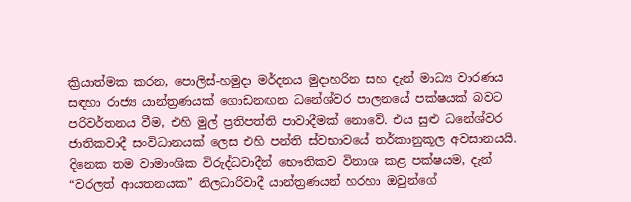ක්‍රියාත්මක කරන, පොලිස්-හමුදා මර්දනය මුදාහරින සහ දැන් මාධ්‍ය වාරණය සඳහා රාජ්‍ය යාන්ත්‍රණයක් ගොඩනඟන ධනේශ්වර පාලනයේ පක්ෂයක් බවට පරිවර්තනය වීම, එහි මුල් ප්‍රතිපත්ති පාවාදීමක් නොවේ. එය සුළු ධනේශ්වර ජාතිකවාදී සංවිධානයක් ලෙස එහි පන්ති ස්වභාවයේ තර්කානුකූල අවසානයයි. දිනෙක තම වාමාංශික විරුද්ධවාදීන් භෞතිකව විනාශ කළ පක්ෂයම, දැන් “වරලත් ආයතනයක” නිලධාරිවාදී යාන්ත්‍රණයන් හරහා ඔවුන්ගේ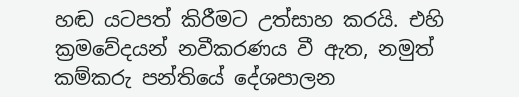හඬ යටපත් කිරීමට උත්සාහ කරයි. එහි ක්‍රමවේදයන් නවීකරණය වී ඇත, නමුත් කම්කරු පන්තියේ දේශපාලන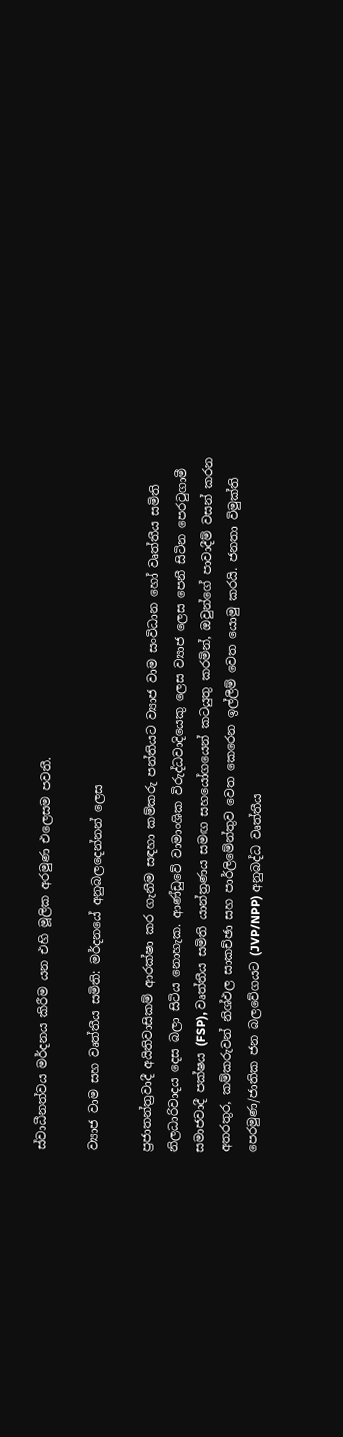ස්වාධීනත්වය මර්දනය කිරීම යන එහි මූලික අරමුණ එලෙසම පවතී.

ව්‍යාජ වාම සහ වෘත්තීය සමිති: මර්දනයේ අනුබලදෙන්නන් ලෙස

ප්‍රජාතන්ත්‍රවාදී අයිතිවාසිකම් ආරක්ෂා කර ගැනීම සඳහා කම්කරු පන්තියට ව්‍යාජ වාම සංවිධාන හෝ වෘත්තීය සමිති නිලධාරිවාදය දෙස බලා සිටිය නොහැක. ආණ්ඩුවේ වාමාංශික විරුද්ධවාදියෙකු ලෙස ව්‍යාජ ලෙස පෙනී සිටින පෙරටුගාමී සමාජවාදී පක්ෂය (FSP), වෘත්තීය සමිති යාන්ත්‍රණය සමඟ සහයෝගයෙන් කටයුතු කරමින්, ඔවුන්ගේ පාවාදීම් වසන් කරන අතරතුර, කම්කරුවන් නිශ්ඵල සාකච්ඡා සහ පාර්ලිමේන්තුව වෙත කෙරෙන ඉල්ලීම් වෙත යොමු කරයි. ජනතා විමුක්ති පෙරමුණ/ජාතික ජන බලවේගයට (JVP/NPP) අනුබද්ධ වෘත්තීය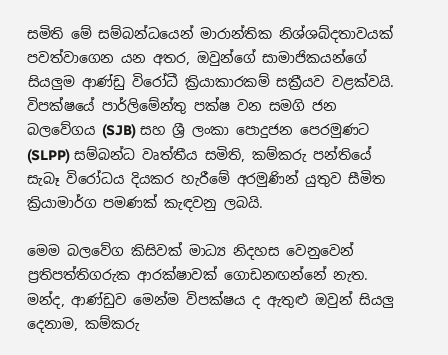සමිති මේ සම්බන්ධයෙන් මාරාන්තික නිශ්ශබ්දතාවයක් පවත්වාගෙන යන අතර, ඔවුන්ගේ සාමාජිකයන්ගේ සියලුම ආණ්ඩු විරෝධී ක්‍රියාකාරකම් සක්‍රීයව වළක්වයි. විපක්ෂයේ පාර්ලිමේන්තු පක්ෂ වන සමගි ජන බලවේගය (SJB) සහ ශ්‍රී ලංකා පොදුජන පෙරමුණට (SLPP) සම්බන්ධ වෘත්තීය සමිති, කම්කරු පන්තියේ සැබෑ විරෝධය දියකර හැරීමේ අරමුණින් යුතුව සීමිත ක්‍රියාමාර්ග පමණක් කැඳවනු ලබයි.

මෙම බලවේග කිසිවක් මාධ්‍ය නිදහස වෙනුවෙන් ප්‍රතිපත්තිගරුක ආරක්ෂාවක් ගොඩනඟන්නේ නැත. මන්ද, ආණ්ඩුව මෙන්ම විපක්ෂය ද ඇතුළු ඔවුන් සියලු දෙනාම, කම්කරු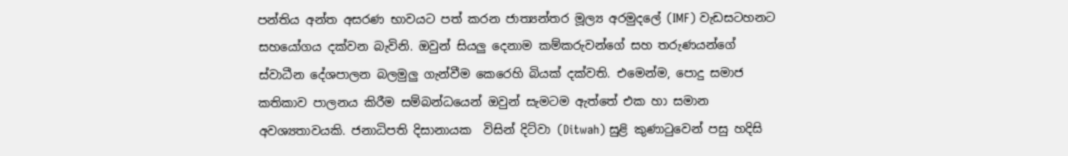පන්තිය අන්ත අසරණ භාවයට පත් කරන ජාත්‍යන්තර මූල්‍ය අරමුදලේ (IMF) වැඩසටහනට සහයෝගය දක්වන බැවිනි. ඔවුන් සියලු දෙනාම කම්කරුවන්ගේ සහ තරුණයන්ගේ ස්වාධීන දේශපාලන බලමුලු ගැන්වීම කෙරෙහි බියක් දක්වති. එමෙන්ම, පොදු සමාජ කතිකාව පාලනය කිරීම සම්බන්ධයෙන් ඔවුන් සැමටම ඇත්තේ එක හා සමාන අවශ්‍යතාවයකි. ජනාධිපති දිසානායක  විසින් දිට්වා (Ditwah) සුළි කුණාටුවෙන් පසු හදිසි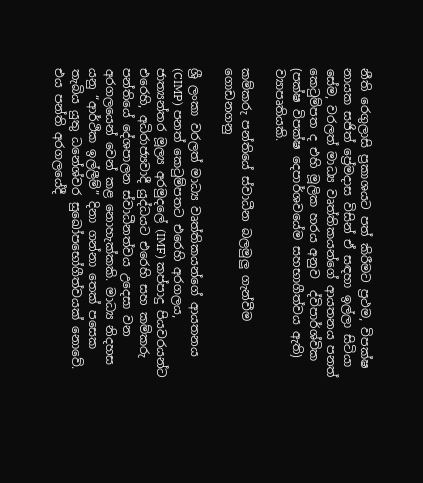නීති රෙගුලාසි ප්‍රකාශයට පත් කිරීමට ප්‍රථම, විපක්ෂ නායක සජිත් ප්‍රේමදාස විසින් ඒ සඳහා ඉල්ලා සිටියා සේම, වරලත් මාධ්‍ය වෘත්තිකයන්ගේ ආයතනය පනත් කෙටුම්පත ද එහි මූලික හරය අනුව  ද්විපාර්ශ්වික (පක්ෂ විපක්ෂ දෙපාර්ශවයේම සහභාගීත්වය ඇති) ව්‍යාපෘතියකි.

කම්කරු පන්තියේ ස්වාධීන බලමුලු ගැන්වීම ගොඩනගනු

ශ්‍රී ලංකා වරලත් මාධ්‍ය වෘත්තිකයන්ගේ ආයතනය (CIMP) පනත් කෙටුම්පතට එරෙහි අරගලය, ජාත්‍යන්තර මූල්‍ය අරමුදලේ (IMF) කප්පාදු පියවරයන්ට එරෙහි, අධිරාජ්‍යවාදී යුද්ධයට එරෙහි සහ කම්කරු පන්තියේ දේශපාලන ස්වාධීනත්වය උදෙසා වන අරගලයෙන් වෙන් කළ නොහැක්කකි. මාධ්‍ය නිදහස යනු “ආර්ථික ඉල්ලීම්” දිනා ගන්නා තෙක් පසෙක තැබිය යුතු ධනේශ්වර සුඛෝපභෝගීත්වයක් නොවේ. එය පන්ති අරගලයේදී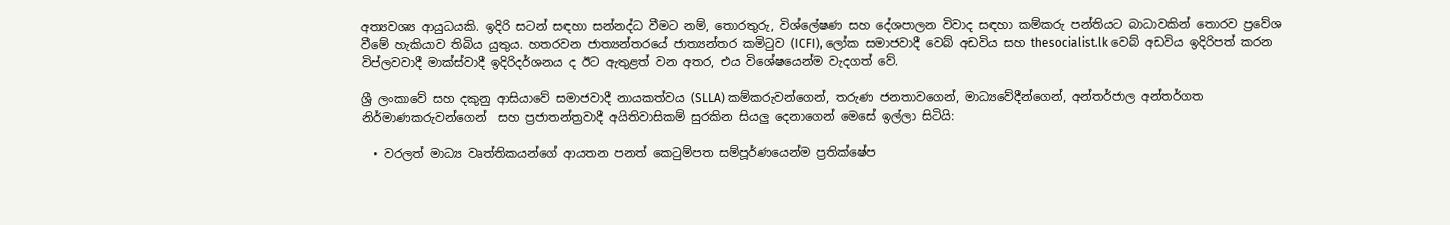අත්‍යවශ්‍ය ආයුධයකි. ඉදිරි සටන් සඳහා සන්නද්ධ වීමට නම්, තොරතුරු, විශ්ලේෂණ සහ දේශපාලන විවාද සඳහා කම්කරු පන්තියට බාධාවකින් තොරව ප්‍රවේශ වීමේ හැකියාව තිබිය යුතුය. හතරවන ජාත්‍යන්තරයේ ජාත්‍යන්තර කමිටුව (ICFI), ලෝක සමාජවාදී වෙබ් අඩවිය සහ thesocialist.lk වෙබ් අඩවිය ඉදිරිපත් කරන විප්ලවවාදී මාක්ස්වාදී ඉදිරිදර්ශනය ද ඊට ඇතුළත් වන අතර, එය විශේෂයෙන්ම වැදගත් වේ.

ශ්‍රී ලංකාවේ සහ දකුනු ආසියාවේ සමාජවාදී නායකත්වය (SLLA) කම්කරුවන්ගෙන්, තරුණ ජනතාවගෙන්, මාධ්‍යවේදීන්ගෙන්, අන්තර්ජාල අන්තර්ගත නිර්මාණකරුවන්ගෙන්  සහ ප්‍රජාතන්ත්‍රවාදී අයිතිවාසිකම් සුරකින සියලු දෙනාගෙන් මෙසේ ඉල්ලා සිටියි:

  • වරලත් මාධ්‍ය වෘත්තිකයන්ගේ ආයතන පනත් කෙටුම්පත සම්පූර්ණයෙන්ම ප්‍රතික්ෂේප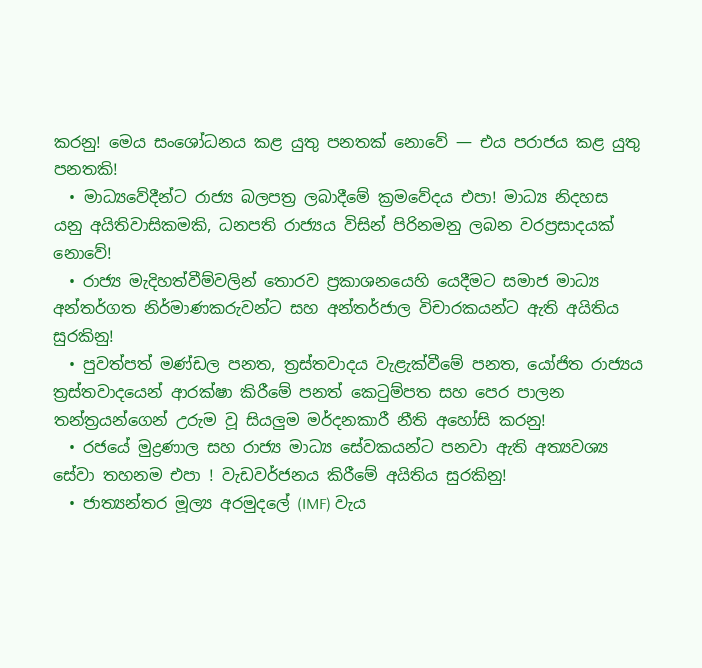කරනු! මෙය සංශෝධනය කළ යුතු පනතක් නොවේ — එය පරාජය කළ යුතු පනතකි!
  • මාධ්‍යවේදීන්ට රාජ්‍ය බලපත්‍ර ලබාදීමේ ක්‍රමවේදය එපා! මාධ්‍ය නිදහස යනු අයිතිවාසිකමකි, ධනපති රාජ්‍යය විසින් පිරිනමනු ලබන වරප්‍රසාදයක් නොවේ!
  • රාජ්‍ය මැදිහත්වීම්වලින් තොරව ප්‍රකාශනයෙහි යෙදීමට සමාජ මාධ්‍ය අන්තර්ගත නිර්මාණකරුවන්ට සහ අන්තර්ජාල විචාරකයන්ට ඇති අයිතිය සුරකිනු!
  • පුවත්පත් මණ්ඩල පනත, ත්‍රස්තවාදය වැළැක්වීමේ පනත, යෝජිත රාජ්‍යය ත්‍රස්තවාදයෙන් ආරක්ෂා කිරීමේ පනත් කෙටුම්පත සහ පෙර පාලන තන්ත්‍රයන්ගෙන් උරුම වූ සියලුම මර්දනකාරී නීති අහෝසි කරනු!
  • රජයේ මුද්‍රණාල සහ රාජ්‍ය මාධ්‍ය සේවකයන්ට පනවා ඇති අත්‍යවශ්‍ය සේවා තහනම එපා ! වැඩවර්ජනය කිරීමේ අයිතිය සුරකිනු!
  • ජාත්‍යන්තර මූල්‍ය අරමුදලේ (IMF) වැය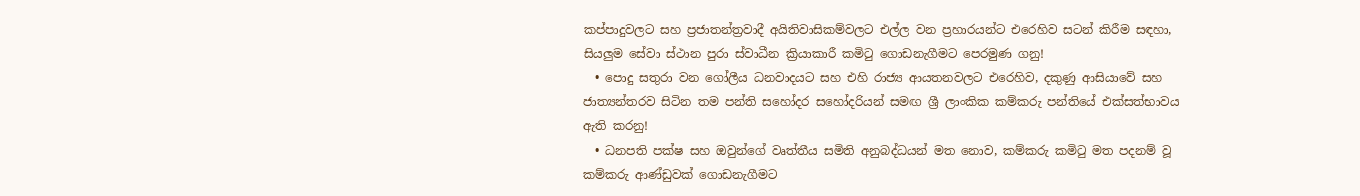කප්පාදුවලට සහ ප්‍රජාතන්ත්‍රවාදී අයිතිවාසිකම්වලට එල්ල වන ප්‍රහාරයන්ට එරෙහිව සටන් කිරීම සඳහා, සියලුම සේවා ස්ථාන පුරා ස්වාධීන ක්‍රියාකාරී කමිටු ගොඩනැගීමට පෙරමුණ ගනු!
  • පොදු සතුරා වන ගෝලීය ධනවාදයට සහ එහි රාජ්‍ය ආයතනවලට එරෙහිව, දකුණු ආසියාවේ සහ ජාත්‍යන්තරව සිටින තම පන්ති සහෝදර සහෝදරියන් සමඟ ශ්‍රී ලාංකික කම්කරු පන්තියේ එක්සත්භාවය ඇති කරනු!
  • ධනපති පක්ෂ සහ ඔවුන්ගේ වෘත්තීය සමිති අනුබද්ධයන් මත නොව, කම්කරු කමිටු මත පදනම් වූ කම්කරු ආණ්ඩුවක් ගොඩනැගීමට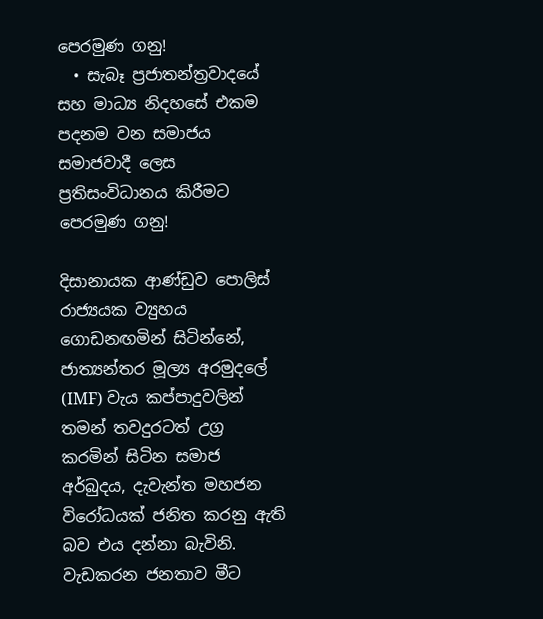පෙරමුණ ගනු!
  • සැබෑ ප්‍රජාතන්ත්‍රවාදයේ සහ මාධ්‍ය නිදහසේ එකම පදනම වන සමාජය සමාජවාදී ලෙස ප්‍රතිසංවිධානය කිරීමට පෙරමුණ ගනු!

දිසානායක ආණ්ඩුව පොලිස් රාජ්‍යයක ව්‍යුහය ගොඩනඟමින් සිටින්නේ, ජාත්‍යන්තර මූල්‍ය අරමුදලේ (IMF) වැය කප්පාදුවලින් තමන් තවදුරටත් උග්‍ර කරමින් සිටින සමාජ අර්බුදය, දැවැන්ත මහජන විරෝධයක් ජනිත කරනු ඇති බව එය දන්නා බැවිනි. වැඩකරන ජනතාව මීට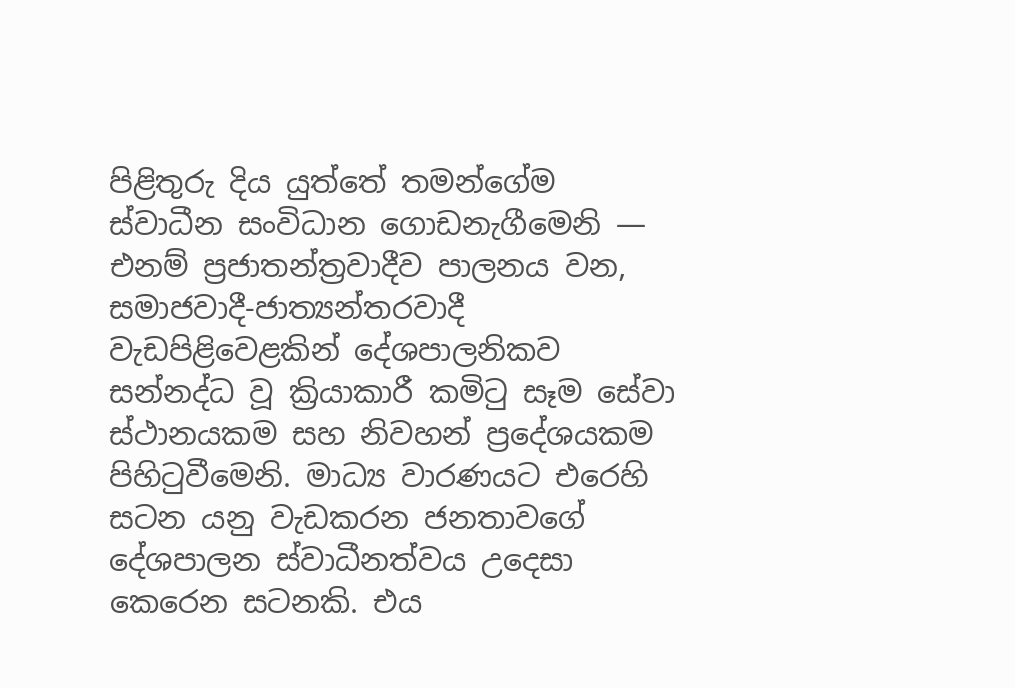පිළිතුරු දිය යුත්තේ තමන්ගේම ස්වාධීන සංවිධාන ගොඩනැගීමෙනි — එනම් ප්‍රජාතන්ත්‍රවාදීව පාලනය වන, සමාජවාදී-ජාත්‍යන්තරවාදී වැඩපිළිවෙළකින් දේශපාලනිකව සන්නද්ධ වූ ක්‍රියාකාරී කමිටු සෑම සේවා ස්ථානයකම සහ නිවහන් ප්‍රදේශයකම පිහිටුවීමෙනි. මාධ්‍ය වාරණයට එරෙහි සටන යනු වැඩකරන ජනතාවගේ දේශපාලන ස්වාධීනත්වය උදෙසා කෙරෙන සටනකි. එය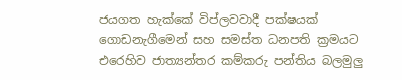ජයගත හැක්කේ විප්ලවවාදී පක්ෂයක් ගොඩනැගීමෙන් සහ සමස්ත ධනපති ක්‍රමයට එරෙහිව ජාත්‍යන්තර කම්කරු පන්තිය බලමුලු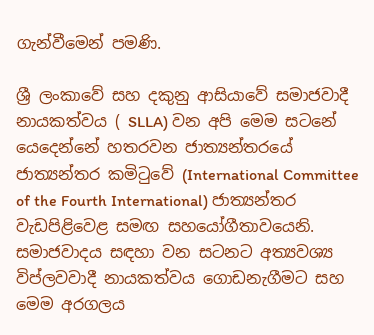ගැන්වීමෙන් පමණි.

ශ්‍රී ලංකාවේ සහ දකුනු ආසියාවේ සමාජවාදී නායකත්වය ( SLLA) වන අපි මෙම සටනේ යෙදෙන්නේ හතරවන ජාත්‍යන්තරයේ ජාත්‍යන්තර කමිටුවේ (International Committee of the Fourth International) ජාත්‍යන්තර වැඩපිළිවෙළ සමඟ සහයෝගීතාවයෙනි. සමාජවාදය සඳහා වන සටනට අත්‍යවශ්‍ය විප්ලවවාදී නායකත්වය ගොඩනැගීමට සහ මෙම අරගලය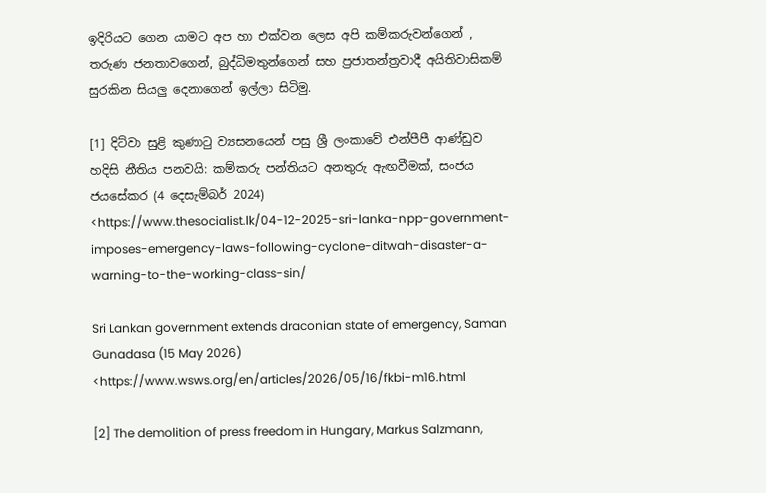ඉදිරියට ගෙන යාමට අප හා එක්වන ලෙස අපි කම්කරුවන්ගෙන් , තරුණ ජනතාවගෙන්, බුද්ධිමතුන්ගෙන් සහ ප්‍රජාතන්ත්‍රවාදී අයිතිවාසිකම් සුරකින සියලු දෙනාගෙන් ඉල්ලා සිටිමු.

[1] දිට්වා සුළි කුණාටු ව්‍යසනයෙන් පසු ශ්‍රී ලංකාවේ එන්පීපී ආණ්ඩුව හදිසි නීතිය පනවයි: කම්කරු පන්තියට අනතුරු ඇඟවීමක්, සංජය ජයසේකර (4 දෙසැම්බර් 2024) <https://www.thesocialist.lk/04-12-2025-sri-lanka-npp-government-imposes-emergency-laws-following-cyclone-ditwah-disaster-a-warning-to-the-working-class-sin/

Sri Lankan government extends draconian state of emergency, Saman Gunadasa (15 May 2026) <https://www.wsws.org/en/articles/2026/05/16/fkbi-m16.html

[2] The demolition of press freedom in Hungary, Markus Salzmann,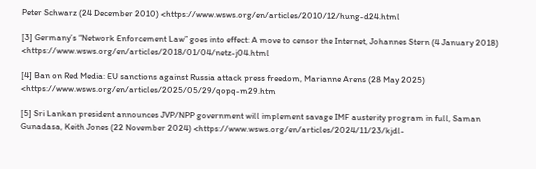Peter Schwarz (24 December 2010) <https://www.wsws.org/en/articles/2010/12/hung-d24.html

[3] Germany’s “Network Enforcement Law” goes into effect: A move to censor the Internet, Johannes Stern (4 January 2018) <https://www.wsws.org/en/articles/2018/01/04/netz-j04.html

[4] Ban on Red Media: EU sanctions against Russia attack press freedom, Marianne Arens (28 May 2025) <https://www.wsws.org/en/articles/2025/05/29/qopq-m29.htm

[5] Sri Lankan president announces JVP/NPP government will implement savage IMF austerity program in full, Saman Gunadasa, Keith Jones (22 November 2024) <https://www.wsws.org/en/articles/2024/11/23/kjdl-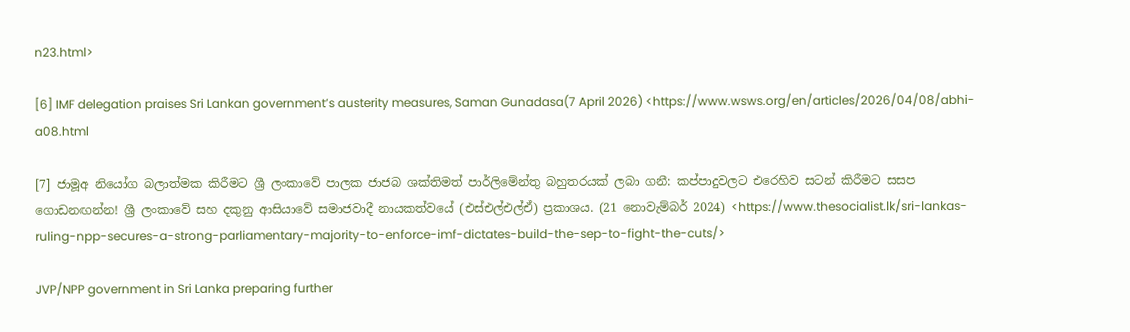n23.html>

[6] IMF delegation praises Sri Lankan government’s austerity measures, Saman Gunadasa(7 April 2026) <https://www.wsws.org/en/articles/2026/04/08/abhi-a08.html

[7] ජාමූඅ නියෝග බලාත්මක කිරීමට ශ්‍රී ලංකාවේ පාලක ජාජබ ශක්තිමත් පාර්ලිමේන්තු බහුතරයක් ලබා ගනී: කප්පාදුවලට එරෙහිව සටන් කිරීමට සසප ගොඩනඟන්න! ශ්‍රී ලංකාවේ සහ දකුනු ආසියාවේ සමාජවාදී නායකත්වයේ (එස්එල්එල්ඒ) ප්‍රකාශය. (21 නොවැම්බර් 2024) <https://www.thesocialist.lk/sri-lankas-ruling-npp-secures-a-strong-parliamentary-majority-to-enforce-imf-dictates-build-the-sep-to-fight-the-cuts/>

JVP/NPP government in Sri Lanka preparing further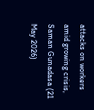attacks on workers amid growing crisis, Saman Gunadasa (21 May 2026)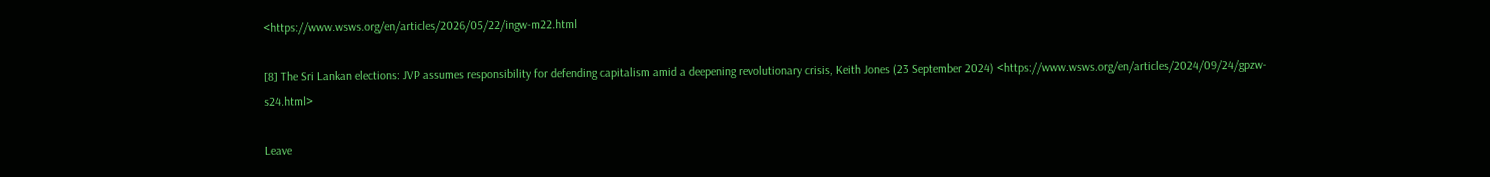<https://www.wsws.org/en/articles/2026/05/22/ingw-m22.html

[8] The Sri Lankan elections: JVP assumes responsibility for defending capitalism amid a deepening revolutionary crisis, Keith Jones (23 September 2024) <https://www.wsws.org/en/articles/2024/09/24/gpzw-s24.html>

Leave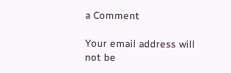a Comment

Your email address will not be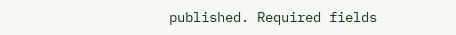published. Required fields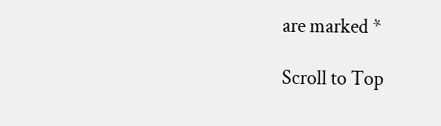are marked *

Scroll to Top